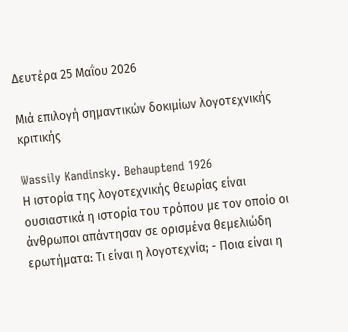Δευτέρα 25 Μαΐου 2026

Μιά επιλογή σημαντικών δοκιμίων λογοτεχνικής κριτικής

Wassily Kandinsky. Behauptend 1926
Η ιστορία της λογοτεχνικής θεωρίας είναι ουσιαστικά η ιστορία του τρόπου με τον οποίο οι άνθρωποι απάντησαν σε ορισμένα θεμελιώδη ερωτήματα: Τι είναι η λογοτεχνία; - Ποια είναι η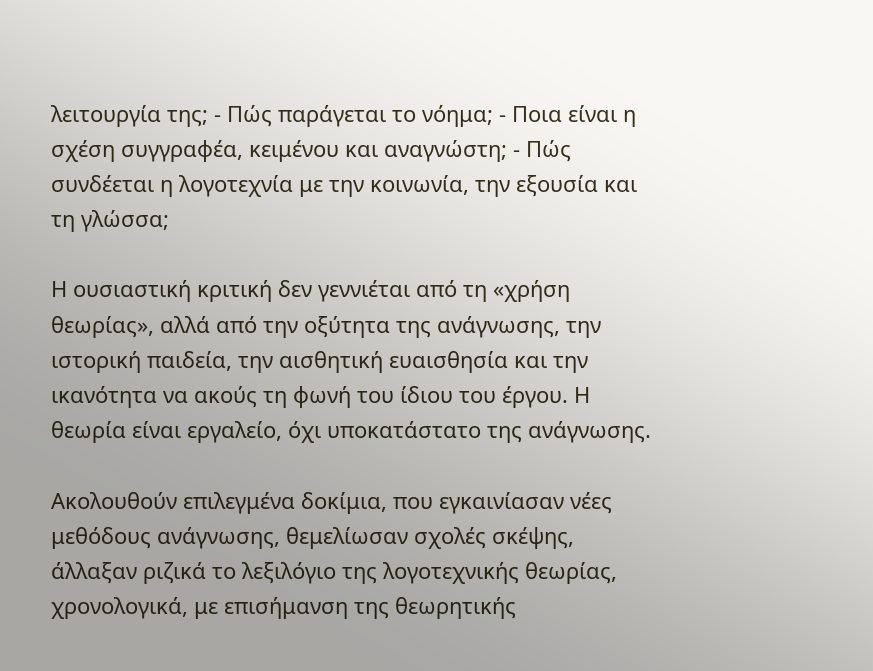λειτουργία της; - Πώς παράγεται το νόημα; - Ποια είναι η σχέση συγγραφέα, κειμένου και αναγνώστη; - Πώς συνδέεται η λογοτεχνία με την κοινωνία, την εξουσία και τη γλώσσα;

Η ουσιαστική κριτική δεν γεννιέται από τη «χρήση θεωρίας», αλλά από την οξύτητα της ανάγνωσης, την ιστορική παιδεία, την αισθητική ευαισθησία και την ικανότητα να ακούς τη φωνή του ίδιου του έργου. Η θεωρία είναι εργαλείο, όχι υποκατάστατο της ανάγνωσης.

Ακολουθούν επιλεγμένα δοκίμια, που εγκαινίασαν νέες μεθόδους ανάγνωσης, θεμελίωσαν σχολές σκέψης, άλλαξαν ριζικά το λεξιλόγιο της λογοτεχνικής θεωρίας, χρονολογικά, με επισήμανση της θεωρητικής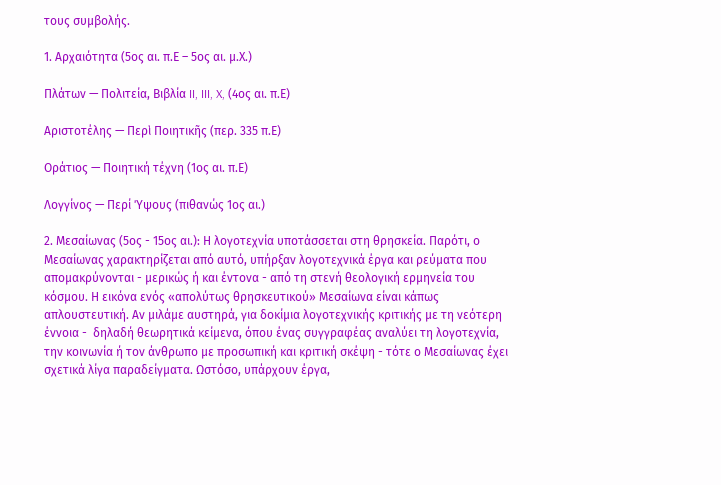τους συμβολής.

1. Αρχαιότητα (5ος αι. π.Ε – 5ος αι. μ.Χ.)

Πλάτων — Πολιτεία, Βιβλία II, III, X, (4ος αι. π.Ε)

Αριστοτέλης — Περὶ Ποιητικῆς (περ. 335 π.Ε)

Οράτιος — Ποιητική τέχνη (1ος αι. π.Ε)

Λογγίνος — Περί Ύψους (πιθανώς 1ος αι.)

2. Μεσαίωνας (5ος - 15ος αι.): Η λογοτεχνία υποτάσσεται στη θρησκεία. Παρότι, ο Μεσαίωνας χαρακτηρίζεται από αυτό, υπήρξαν λογοτεχνικά έργα και ρεύματα που απομακρύνονται - μερικώς ή και έντονα - από τη στενή θεολογική ερμηνεία του κόσμου. Η εικόνα ενός «απολύτως θρησκευτικού» Μεσαίωνα είναι κάπως απλουστευτική. Αν μιλάμε αυστηρά, για δοκίμια λογοτεχνικής κριτικής με τη νεότερη έννοια -  δηλαδή θεωρητικά κείμενα, όπου ένας συγγραφέας αναλύει τη λογοτεχνία, την κοινωνία ή τον άνθρωπο με προσωπική και κριτική σκέψη - τότε ο Μεσαίωνας έχει σχετικά λίγα παραδείγματα. Ωστόσο, υπάρχουν έργα,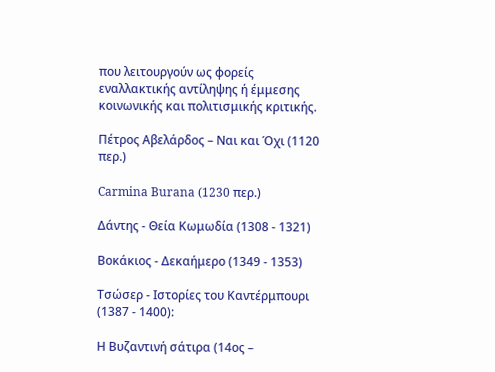που λειτουργούν ως φορείς εναλλακτικής αντίληψης ή έμμεσης κοινωνικής και πολιτισμικής κριτικής.

Πέτρος Αβελάρδος – Ναι και Όχι (1120 περ.)

Carmina Burana (1230 περ.)

Δάντης - Θεία Κωμωδία (1308 - 1321)

Βοκάκιος - Δεκαήμερο (1349 - 1353)

Τσώσερ - Ιστορίες του Καντέρμπουρι (1387 - 1400):

Η Βυζαντινή σάτιρα (14ος –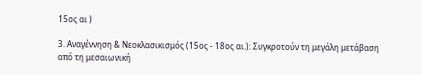15ος αι )

3. Αναγέννηση & Νεοκλασικισμός (15ος - 18ος αι.): Συγκροτούν τη μεγάλη μετάβαση από τη μεσαιωνική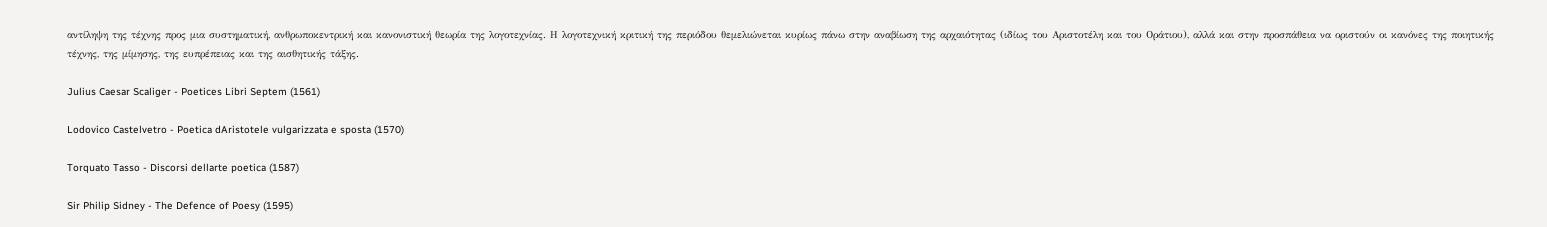αντίληψη της τέχνης προς μια συστηματική, ανθρωποκεντρική και κανονιστική θεωρία της λογοτεχνίας. Η λογοτεχνική κριτική της περιόδου θεμελιώνεται κυρίως πάνω στην αναβίωση της αρχαιότητας (ιδίως του Αριστοτέλη και του Οράτιου), αλλά και στην προσπάθεια να οριστούν οι κανόνες της ποιητικής τέχνης, της μίμησης, της ευπρέπειας και της αισθητικής τάξης.

Julius Caesar Scaliger - Poetices Libri Septem (1561)

Lodovico Castelvetro - Poetica dAristotele vulgarizzata e sposta (1570)

Torquato Tasso - Discorsi dellarte poetica (1587)

Sir Philip Sidney - The Defence of Poesy (1595)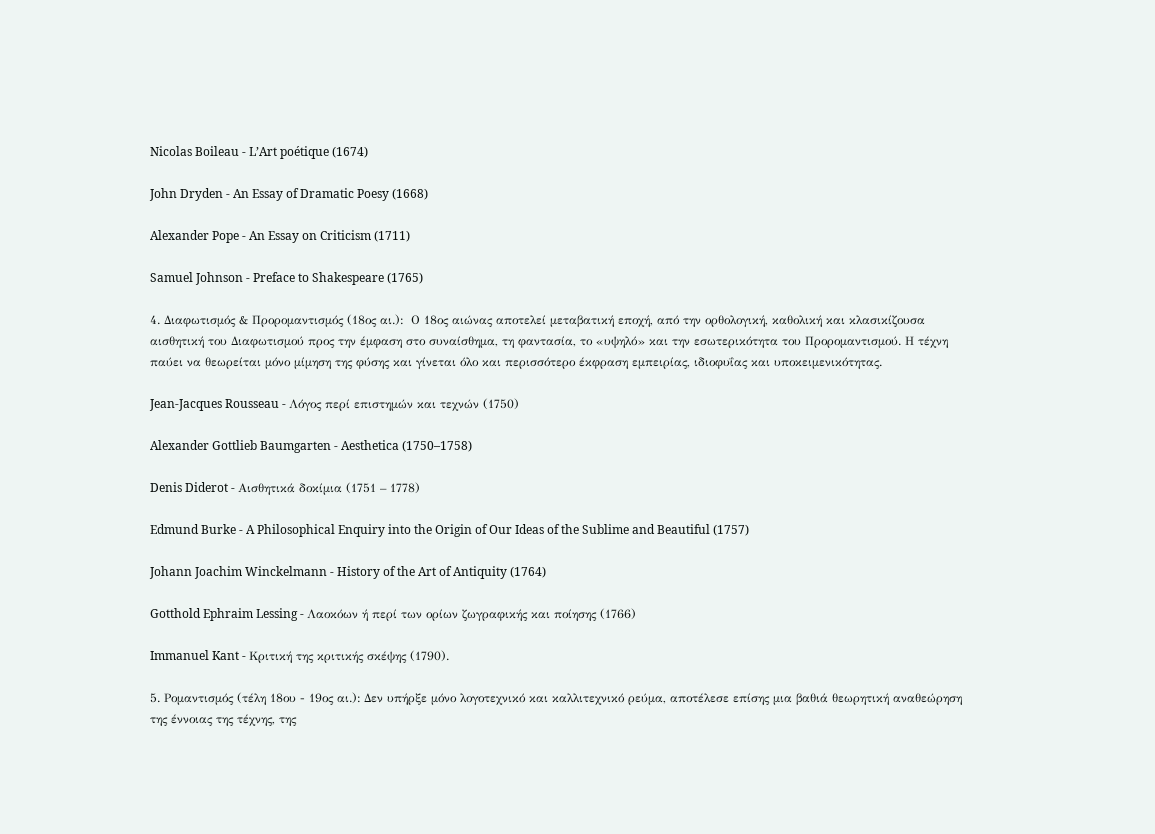Nicolas Boileau - L’Art poétique (1674)

John Dryden - An Essay of Dramatic Poesy (1668)

Alexander Pope - An Essay on Criticism (1711)

Samuel Johnson - Preface to Shakespeare (1765)

4. Διαφωτισμός & Προρομαντισμός (18ος αι.):  Ο 18ος αιώνας αποτελεί μεταβατική εποχή, από την ορθολογική, καθολική και κλασικίζουσα αισθητική του Διαφωτισμού προς την έμφαση στο συναίσθημα, τη φαντασία, το «υψηλό» και την εσωτερικότητα του Προρομαντισμού. Η τέχνη παύει να θεωρείται μόνο μίμηση της φύσης και γίνεται όλο και περισσότερο έκφραση εμπειρίας, ιδιοφυΐας και υποκειμενικότητας.

Jean-Jacques Rousseau - Λόγος περί επιστημών και τεχνών (1750)

Alexander Gottlieb Baumgarten - Aesthetica (1750–1758)

Denis Diderot - Αισθητικά δοκίμια (1751 – 1778)

Edmund Burke - A Philosophical Enquiry into the Origin of Our Ideas of the Sublime and Beautiful (1757)

Johann Joachim Winckelmann - History of the Art of Antiquity (1764)

Gotthold Ephraim Lessing - Λαοκόων ή περί των ορίων ζωγραφικής και ποίησης (1766)

Immanuel Kant - Κριτική της κριτικής σκέψης (1790).

5. Ρομαντισμός (τέλη 18ου - 19ος αι.): Δεν υπήρξε μόνο λογοτεχνικό και καλλιτεχνικό ρεύμα, αποτέλεσε επίσης μια βαθιά θεωρητική αναθεώρηση της έννοιας της τέχνης, της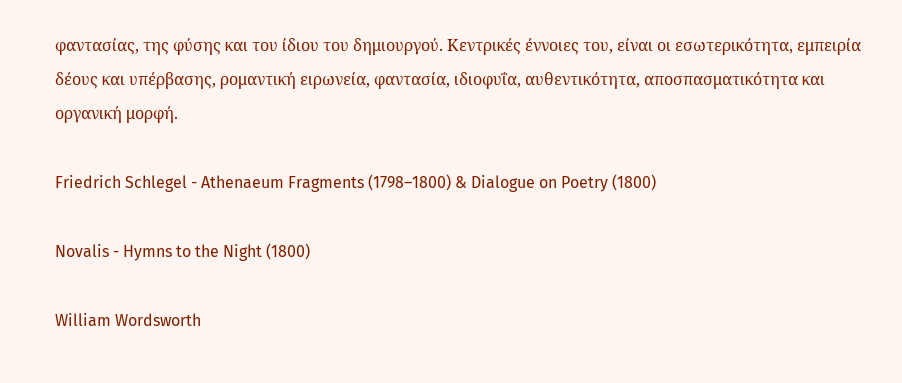φαντασίας, της φύσης και του ίδιου του δημιουργού. Κεντρικές έννοιες του, είναι οι εσωτερικότητα, εμπειρία δέους και υπέρβασης, ρομαντική ειρωνεία, φαντασία, ιδιοφυΐα, αυθεντικότητα, αποσπασματικότητα και οργανική μορφή.

Friedrich Schlegel - Athenaeum Fragments (1798–1800) & Dialogue on Poetry (1800)

Novalis - Hymns to the Night (1800)

William Wordsworth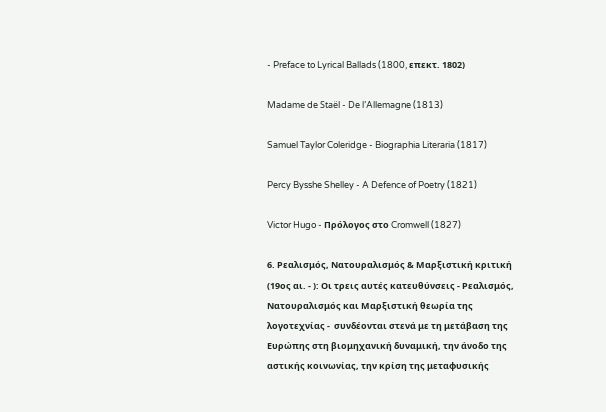- Preface to Lyrical Ballads (1800, επεκτ. 1802)

Madame de Staël - De l’Allemagne (1813)

Samuel Taylor Coleridge - Biographia Literaria (1817)

Percy Bysshe Shelley - A Defence of Poetry (1821)

Victor Hugo - Πρόλογος στο Cromwell (1827)

6. Ρεαλισμός, Νατουραλισμός & Μαρξιστική κριτική (19ος αι. - ): Οι τρεις αυτές κατευθύνσεις - Ρεαλισμός, Νατουραλισμός και Μαρξιστική θεωρία της λογοτεχνίας -  συνδέονται στενά με τη μετάβαση της Ευρώπης στη βιομηχανική δυναμική, την άνοδο της αστικής κοινωνίας, την κρίση της μεταφυσικής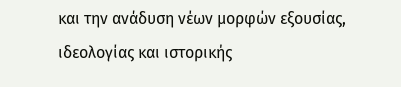και την ανάδυση νέων μορφών εξουσίας, ιδεολογίας και ιστορικής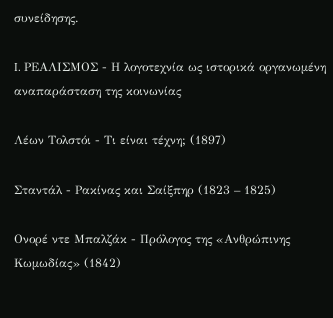συνείδησης.

I. ΡΕΑΛΙΣΜΟΣ - Η λογοτεχνία ως ιστορικά οργανωμένη αναπαράσταση της κοινωνίας

Λέων Τολστόι - Τι είναι τέχνη; (1897)

Σταντάλ - Ρακίνας και Σαίξπηρ (1823 – 1825)

Ονορέ ντε Μπαλζάκ - Πρόλογος της «Ανθρώπινης Κωμωδίας» (1842)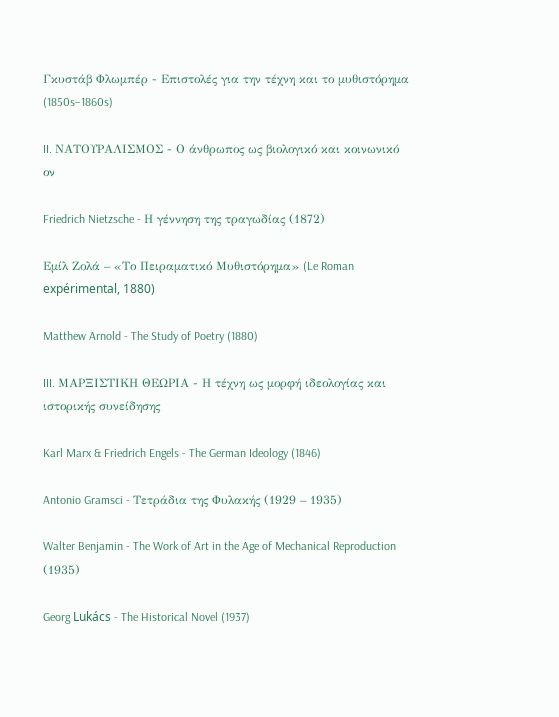Γκυστάβ Φλωμπέρ - Επιστολές για την τέχνη και το μυθιστόρημα (1850s–1860s)

II. ΝΑΤΟΥΡΑΛΙΣΜΟΣ - Ο άνθρωπος ως βιολογικό και κοινωνικό ον

Friedrich Nietzsche - Η γέννηση της τραγωδίας (1872)

Εμίλ Ζολά – «Το Πειραματικό Μυθιστόρημα» (Le Roman expérimental, 1880)

Matthew Arnold - The Study of Poetry (1880)

III. ΜΑΡΞΙΣΤΙΚΗ ΘΕΩΡΙΑ - Η τέχνη ως μορφή ιδεολογίας και ιστορικής συνείδησης

Karl Marx & Friedrich Engels - The German Ideology (1846)

Antonio Gramsci - Τετράδια της Φυλακής (1929 – 1935)

Walter Benjamin - The Work of Art in the Age of Mechanical Reproduction (1935)

Georg Lukács - The Historical Novel (1937)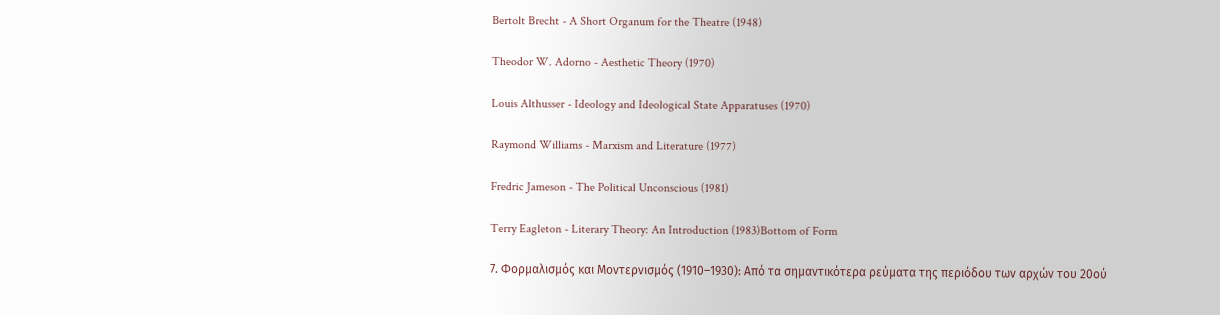Bertolt Brecht - A Short Organum for the Theatre (1948)

Theodor W. Adorno - Aesthetic Theory (1970)

Louis Althusser - Ideology and Ideological State Apparatuses (1970)

Raymond Williams - Marxism and Literature (1977)

Fredric Jameson - The Political Unconscious (1981)

Terry Eagleton - Literary Theory: An Introduction (1983)Bottom of Form

7. Φορμαλισμός και Μοντερνισμός (1910–1930): Από τα σημαντικότερα ρεύματα της περιόδου των αρχών του 20ού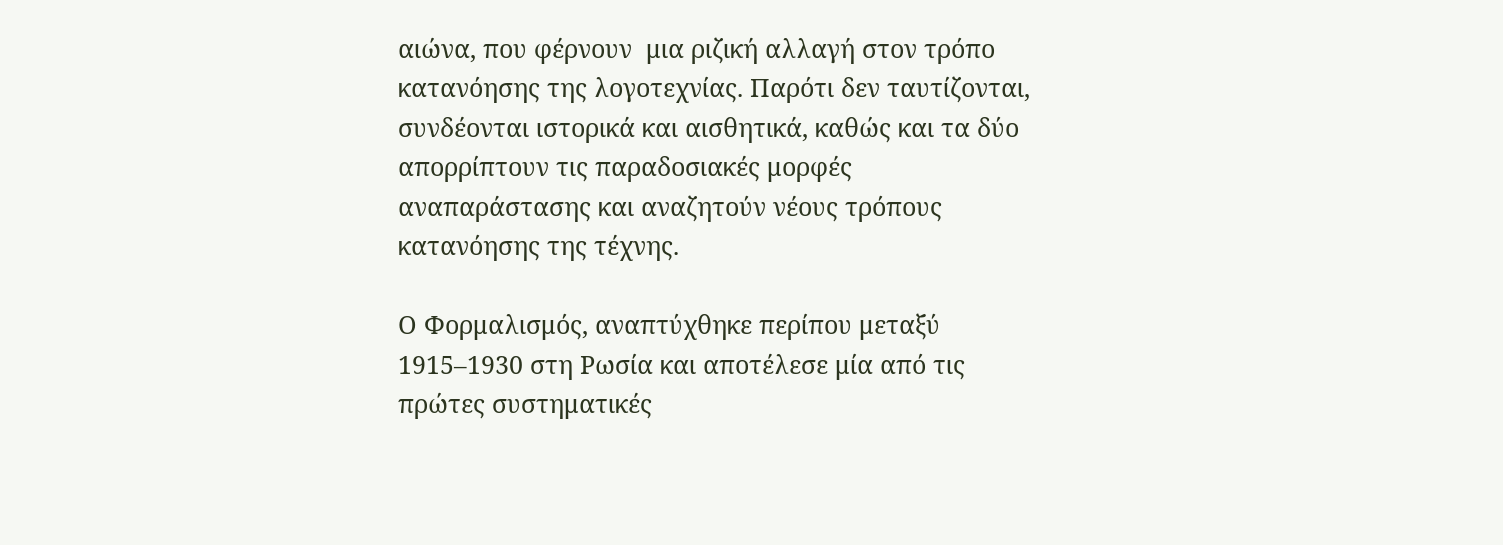αιώνα, που φέρνουν  μια ριζική αλλαγή στον τρόπο κατανόησης της λογοτεχνίας. Παρότι δεν ταυτίζονται, συνδέονται ιστορικά και αισθητικά, καθώς και τα δύο απορρίπτουν τις παραδοσιακές μορφές αναπαράστασης και αναζητούν νέους τρόπους κατανόησης της τέχνης.

Ο Φορμαλισμός, αναπτύχθηκε περίπου μεταξύ 1915–1930 στη Ρωσία και αποτέλεσε μία από τις πρώτες συστηματικές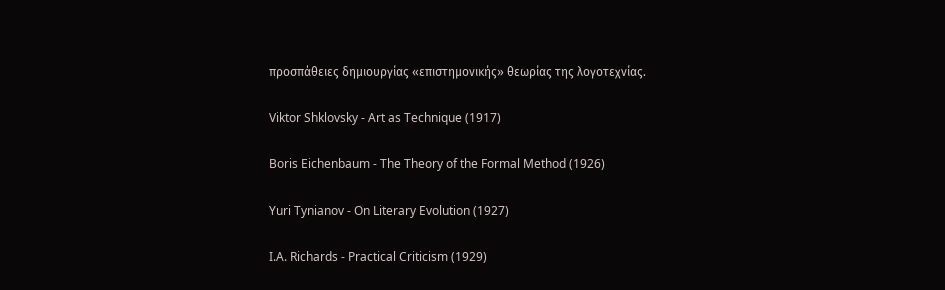προσπάθειες δημιουργίας «επιστημονικής» θεωρίας της λογοτεχνίας.

Viktor Shklovsky - Art as Technique (1917)

Boris Eichenbaum - The Theory of the Formal Method (1926)

Yuri Tynianov - On Literary Evolution (1927)

I.A. Richards - Practical Criticism (1929)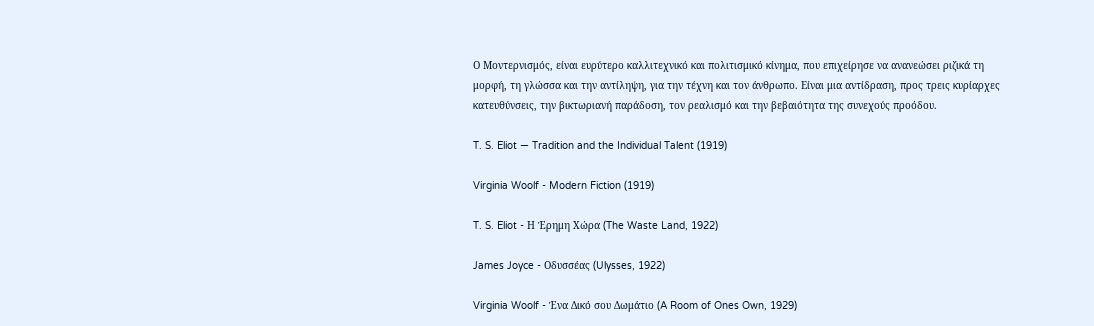Ο Μοντερνισμός, είναι ευρύτερο καλλιτεχνικό και πολιτισμικό κίνημα, που επιχείρησε να ανανεώσει ριζικά τη μορφή, τη γλώσσα και την αντίληψη, για την τέχνη και τον άνθρωπο. Είναι μια αντίδραση, προς τρεις κυρίαρχες κατευθύνσεις, την βικτωριανή παράδοση, τον ρεαλισμό και την βεβαιότητα της συνεχούς προόδου.

T. S. Eliot — Tradition and the Individual Talent (1919)

Virginia Woolf - Modern Fiction (1919)

T. S. Eliot - Η Έρημη Χώρα (The Waste Land, 1922)

James Joyce - Οδυσσέας (Ulysses, 1922)

Virginia Woolf - Ένα Δικό σου Δωμάτιο (A Room of Ones Own, 1929)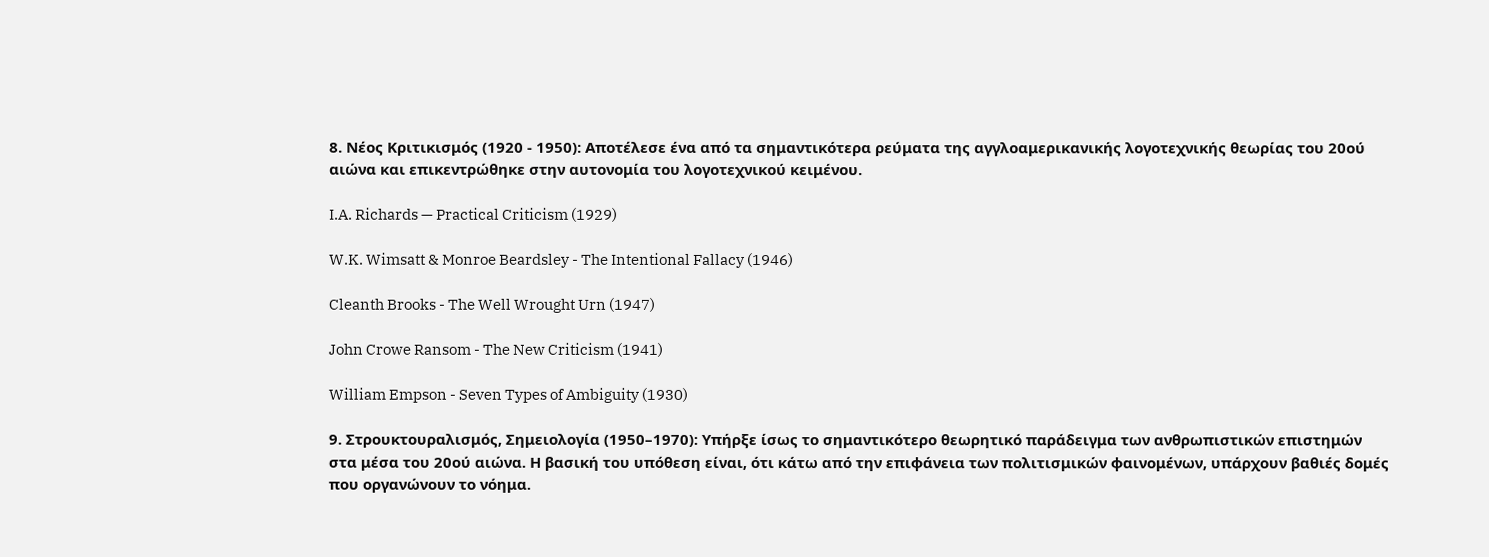8. Νέος Κριτικισμός (1920 - 1950): Αποτέλεσε ένα από τα σημαντικότερα ρεύματα της αγγλοαμερικανικής λογοτεχνικής θεωρίας του 20ού αιώνα και επικεντρώθηκε στην αυτονομία του λογοτεχνικού κειμένου.

I.A. Richards — Practical Criticism (1929)

W.K. Wimsatt & Monroe Beardsley - The Intentional Fallacy (1946)

Cleanth Brooks - The Well Wrought Urn (1947)

John Crowe Ransom - The New Criticism (1941)

William Empson - Seven Types of Ambiguity (1930)

9. Στρουκτουραλισμός, Σημειολογία (1950–1970): Υπήρξε ίσως το σημαντικότερο θεωρητικό παράδειγμα των ανθρωπιστικών επιστημών στα μέσα του 20ού αιώνα. Η βασική του υπόθεση είναι, ότι κάτω από την επιφάνεια των πολιτισμικών φαινομένων, υπάρχουν βαθιές δομές που οργανώνουν το νόημα.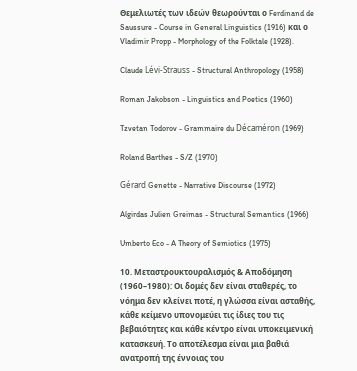Θεμελιωτές των ιδεών θεωρούνται ο Ferdinand de Saussure - Course in General Linguistics (1916) και ο Vladimir Propp - Morphology of the Folktale (1928).

Claude Lévi-Strauss - Structural Anthropology (1958)

Roman Jakobson - Linguistics and Poetics (1960)

Tzvetan Todorov - Grammaire du Décaméron (1969)

Roland Barthes - S/Z (1970)

Gérard Genette - Narrative Discourse (1972)

Algirdas Julien Greimas - Structural Semantics (1966)

Umberto Eco - A Theory of Semiotics (1975)

10. Μεταστρουκτουραλισμός & Αποδόμηση (1960–1980): Οι δομές δεν είναι σταθερές, το νόημα δεν κλείνει ποτέ, η γλώσσα είναι ασταθής, κάθε κείμενο υπονομεύει τις ίδιες του τις βεβαιότητες και κάθε κέντρο είναι υποκειμενική κατασκευή. Το αποτέλεσμα είναι μια βαθιά ανατροπή της έννοιας του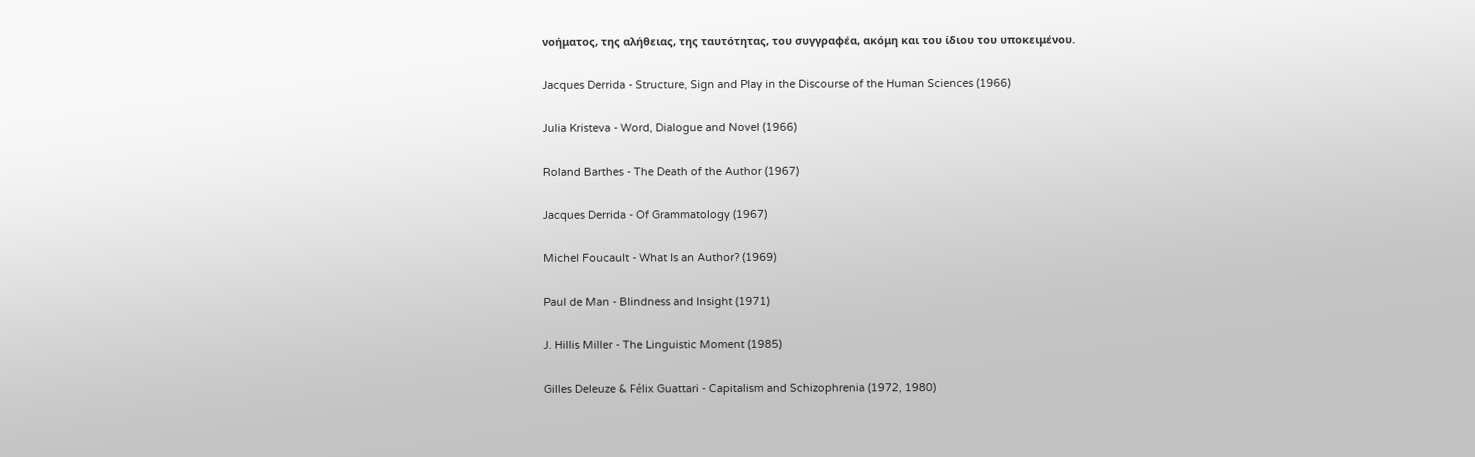νοήματος, της αλήθειας, της ταυτότητας, του συγγραφέα, ακόμη και του ίδιου του υποκειμένου.

Jacques Derrida - Structure, Sign and Play in the Discourse of the Human Sciences (1966)

Julia Kristeva - Word, Dialogue and Novel (1966)

Roland Barthes - The Death of the Author (1967)

Jacques Derrida - Of Grammatology (1967)

Michel Foucault - What Is an Author? (1969)

Paul de Man - Blindness and Insight (1971)

J. Hillis Miller - The Linguistic Moment (1985)

Gilles Deleuze & Félix Guattari - Capitalism and Schizophrenia (1972, 1980)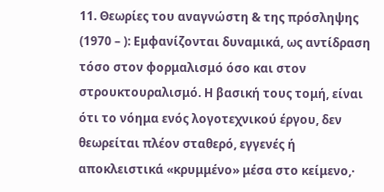11. Θεωρίες του αναγνώστη & της πρόσληψης  (1970 – ): Εμφανίζονται δυναμικά, ως αντίδραση τόσο στον φορμαλισμό όσο και στον στρουκτουραλισμό. Η βασική τους τομή, είναι ότι το νόημα ενός λογοτεχνικού έργου, δεν θεωρείται πλέον σταθερό, εγγενές ή αποκλειστικά «κρυμμένο» μέσα στο κείμενο,·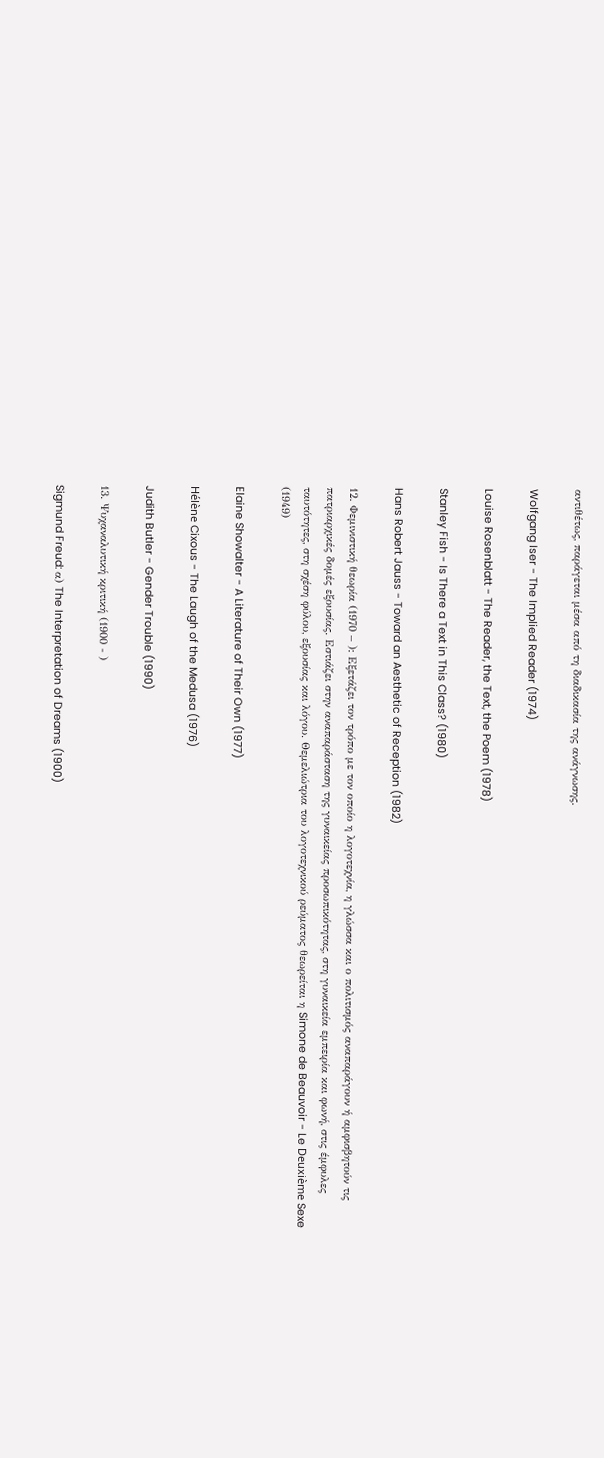αντιθέτως, παράγεται μέσα από τη διαδικασία της ανάγνωσης.

Wolfgang Iser - The Implied Reader (1974)

Louise Rosenblatt - The Reader, the Text, the Poem (1978)

Stanley Fish - Is There a Text in This Class? (1980)

Hans Robert Jauss - Toward an Aesthetic of Reception (1982)

12. Φεμινιστική θεωρία (1970 – ): Εξετάζει τον τρόπο με τον οποίο η λογοτεχνία, η γλώσσα και ο πολιτισμός αναπαράγουν ή αμφισβητούν τις πατριαρχικές δομές εξουσίας. Εστιάζει στην αναπαράσταση της γυναικείας προσωπικότητας, στη γυναικεία εμπειρία και φωνή, στις έμφυλες ταυτότητες, στη σχέση φύλου, εξουσίας και λόγου. Θεμελιώτρια του λογοτεχνικού ρεύματος θεωρείται η Simone de Beauvoir - Le Deuxième Sexe (1949)

Elaine Showalter - A Literature of Their Own (1977)

Hélène Cixous - The Laugh of the Medusa (1976)

Judith Butler - Gender Trouble (1990)

13. Ψυχαναλυτική κριτική (1900 - )

Sigmund Freud: α) The Interpretation of Dreams (1900)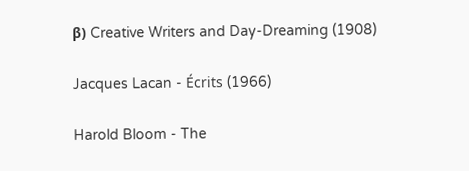β) Creative Writers and Day-Dreaming (1908)

Jacques Lacan - Écrits (1966)

Harold Bloom - The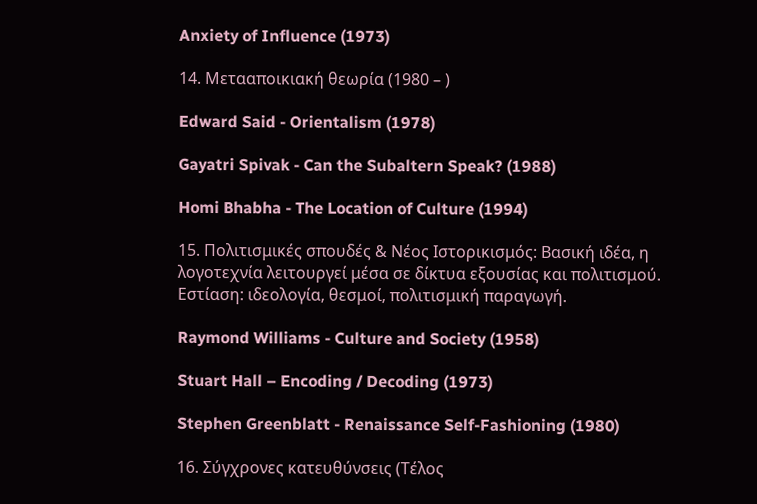Anxiety of Influence (1973)

14. Μετααποικιακή θεωρία (1980 – )

Edward Said - Orientalism (1978)

Gayatri Spivak - Can the Subaltern Speak? (1988)

Homi Bhabha - The Location of Culture (1994)

15. Πολιτισμικές σπουδές & Νέος Ιστορικισμός: Βασική ιδέα, η λογοτεχνία λειτουργεί μέσα σε δίκτυα εξουσίας και πολιτισμού. Εστίαση: ιδεολογία, θεσμοί, πολιτισμική παραγωγή.

Raymond Williams - Culture and Society (1958)

Stuart Hall – Encoding / Decoding (1973)

Stephen Greenblatt - Renaissance Self-Fashioning (1980)

16. Σύγχρονες κατευθύνσεις (Τέλος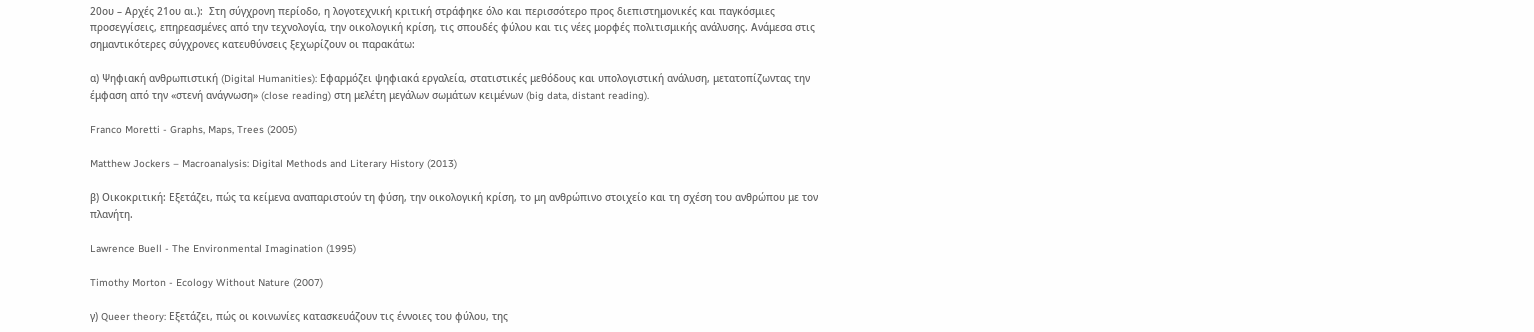20ου – Αρχές 21ου αι.):  Στη σύγχρονη περίοδο, η λογοτεχνική κριτική στράφηκε όλο και περισσότερο προς διεπιστημονικές και παγκόσμιες προσεγγίσεις, επηρεασμένες από την τεχνολογία, την οικολογική κρίση, τις σπουδές φύλου και τις νέες μορφές πολιτισμικής ανάλυσης. Ανάμεσα στις σημαντικότερες σύγχρονες κατευθύνσεις ξεχωρίζουν οι παρακάτω:

α) Ψηφιακή ανθρωπιστική (Digital Humanities): Εφαρμόζει ψηφιακά εργαλεία, στατιστικές μεθόδους και υπολογιστική ανάλυση, μετατοπίζωντας την έμφαση από την «στενή ανάγνωση» (close reading) στη μελέτη μεγάλων σωμάτων κειμένων (big data, distant reading).

Franco Moretti - Graphs, Maps, Trees (2005)

Matthew Jockers – Macroanalysis: Digital Methods and Literary History (2013)

β) Οικοκριτική: Εξετάζει, πώς τα κείμενα αναπαριστούν τη φύση, την οικολογική κρίση, το μη ανθρώπινο στοιχείο και τη σχέση του ανθρώπου με τον πλανήτη.

Lawrence Buell - The Environmental Imagination (1995)

Timothy Morton - Ecology Without Nature (2007)

γ) Queer theory: Εξετάζει, πώς οι κοινωνίες κατασκευάζουν τις έννοιες του φύλου, της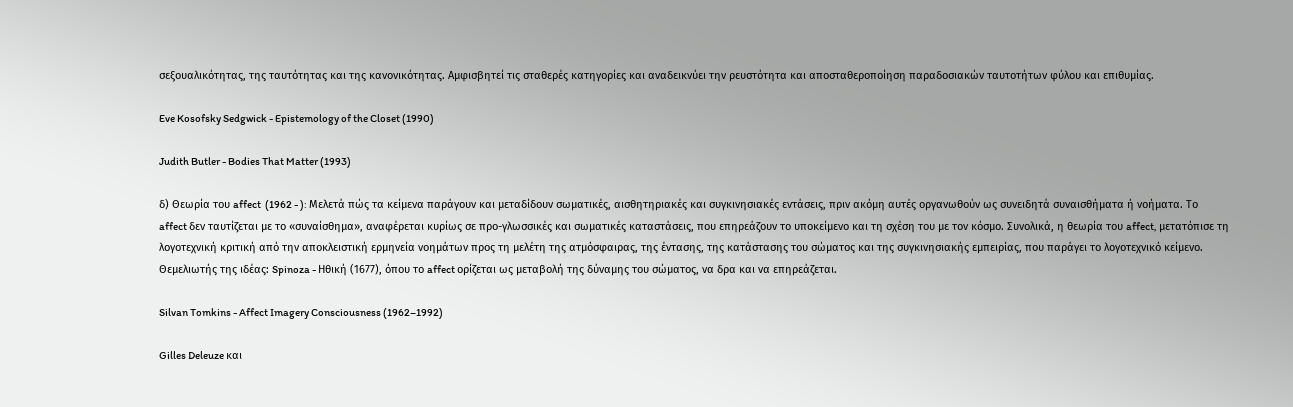σεξουαλικότητας, της ταυτότητας και της κανονικότητας. Αμφισβητεί τις σταθερές κατηγορίες και αναδεικνύει την ρευστότητα και αποσταθεροποίηση παραδοσιακών ταυτοτήτων φύλου και επιθυμίας.

Eve Kosofsky Sedgwick - Epistemology of the Closet (1990)

Judith Butler - Bodies That Matter (1993)

δ) Θεωρία του affect  (1962 - ): Μελετά πώς τα κείμενα παράγουν και μεταδίδουν σωματικές, αισθητηριακές και συγκινησιακές εντάσεις, πριν ακόμη αυτές οργανωθούν ως συνειδητά συναισθήματα ή νοήματα. Το affect δεν ταυτίζεται με το «συναίσθημα», αναφέρεται κυρίως σε προ-γλωσσικές και σωματικές καταστάσεις, που επηρεάζουν το υποκείμενο και τη σχέση του με τον κόσμο. Συνολικά, η θεωρία του affect, μετατόπισε τη λογοτεχνική κριτική από την αποκλειστική ερμηνεία νοημάτων προς τη μελέτη της ατμόσφαιρας, της έντασης, της κατάστασης του σώματος και της συγκινησιακής εμπειρίας, που παράγει το λογοτεχνικό κείμενο. Θεμελιωτής της ιδέας: Spinoza - Ηθική (1677), όπου το affect ορίζεται ως μεταβολή της δύναμης του σώματος, να δρα και να επηρεάζεται.

Silvan Tomkins - Affect Imagery Consciousness (1962–1992)

Gilles Deleuze και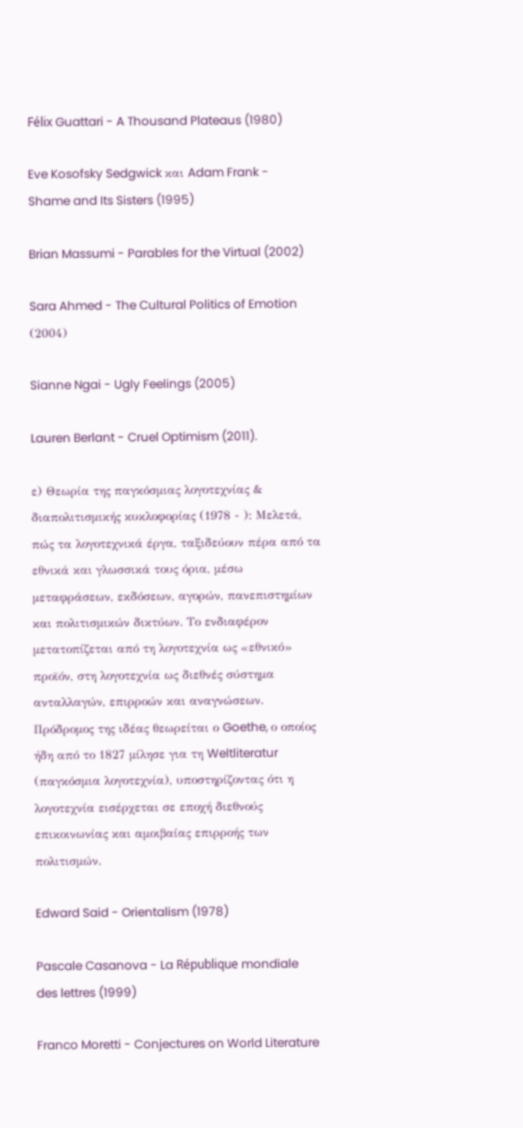Félix Guattari - A Thousand Plateaus (1980)

Eve Kosofsky Sedgwick και Adam Frank - Shame and Its Sisters (1995)

Brian Massumi - Parables for the Virtual (2002)

Sara Ahmed - The Cultural Politics of Emotion (2004)

Sianne Ngai - Ugly Feelings (2005)

Lauren Berlant - Cruel Optimism (2011).

ε) Θεωρία της παγκόσμιας λογοτεχνίας & διαπολιτισμικής κυκλοφορίας (1978 - ): Μελετά, πώς τα λογοτεχνικά έργα, ταξιδεύουν πέρα από τα εθνικά και γλωσσικά τους όρια, μέσω μεταφράσεων, εκδόσεων, αγορών, πανεπιστημίων και πολιτισμικών δικτύων. Το ενδιαφέρον μετατοπίζεται από τη λογοτεχνία ως «εθνικό» προϊόν, στη λογοτεχνία ως διεθνές σύστημα ανταλλαγών, επιρροών και αναγνώσεων. Πρόδρομος της ιδέας θεωρείται ο Goethe, ο οποίος ήδη από το 1827 μίλησε για τη Weltliteratur (παγκόσμια λογοτεχνία), υποστηρίζοντας ότι η λογοτεχνία εισέρχεται σε εποχή διεθνούς επικοινωνίας και αμοιβαίας επιρροής των πολιτισμών.

Edward Said - Orientalism (1978)

Pascale Casanova - La République mondiale des lettres (1999)

Franco Moretti - Conjectures on World Literature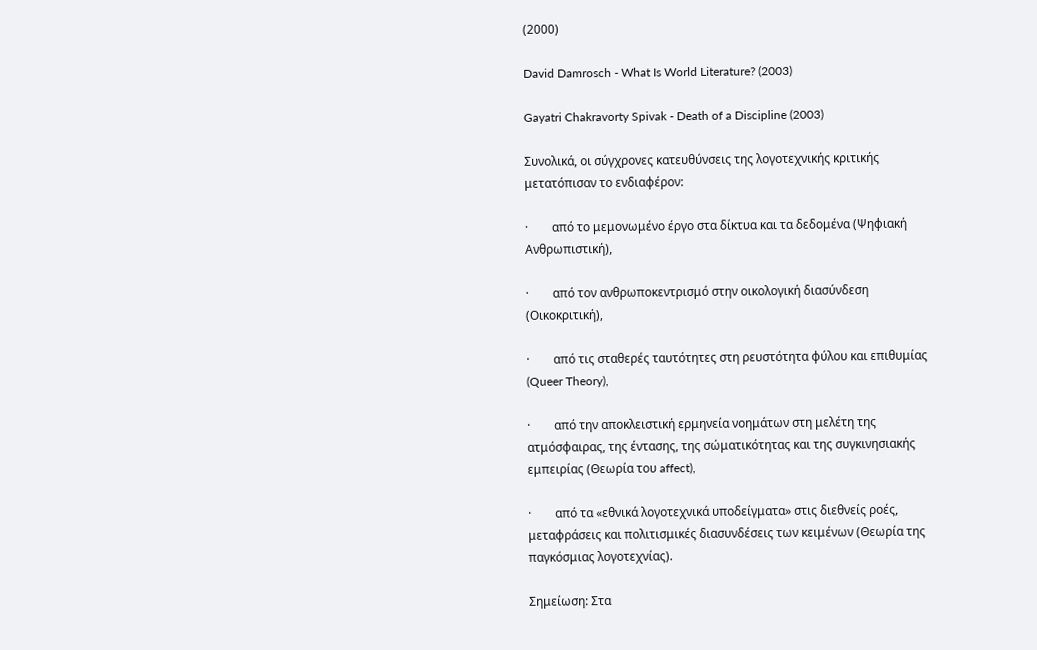(2000)

David Damrosch - What Is World Literature? (2003)

Gayatri Chakravorty Spivak - Death of a Discipline (2003)

Συνολικά, οι σύγχρονες κατευθύνσεις της λογοτεχνικής κριτικής μετατόπισαν το ενδιαφέρον:

·        από το μεμονωμένο έργο στα δίκτυα και τα δεδομένα (Ψηφιακή Ανθρωπιστική),

·        από τον ανθρωποκεντρισμό στην οικολογική διασύνδεση (Οικοκριτική),

·        από τις σταθερές ταυτότητες στη ρευστότητα φύλου και επιθυμίας (Queer Theory),

·        από την αποκλειστική ερμηνεία νοημάτων στη μελέτη της ατμόσφαιρας, της έντασης, της σώματικότητας και της συγκινησιακής εμπειρίας (Θεωρία του affect),

·        από τα «εθνικά λογοτεχνικά υποδείγματα» στις διεθνείς ροές, μεταφράσεις και πολιτισμικές διασυνδέσεις των κειμένων (Θεωρία της παγκόσμιας λογοτεχνίας).

Σημείωση: Στα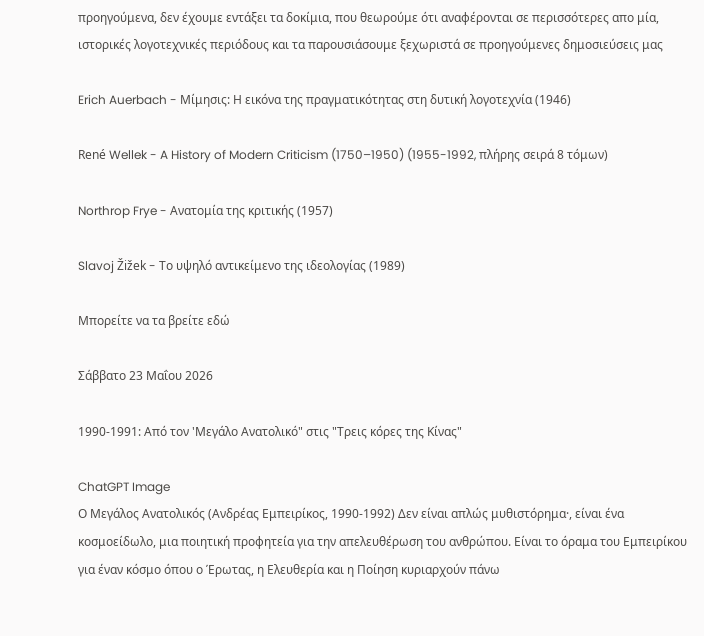προηγούμενα, δεν έχουμε εντάξει τα δοκίμια, που θεωρούμε ότι αναφέρονται σε περισσότερες απο μία, ιστορικές λογοτεχνικές περιόδους και τα παρουσιάσουμε ξεχωριστά σε προηγούμενες δημοσιεύσεις μας

Erich Auerbach - Μίμησις: Η εικόνα της πραγματικότητας στη δυτική λογοτεχνία (1946)

René Wellek - A History of Modern Criticism (1750–1950) (1955-1992, πλήρης σειρά 8 τόμων)

Northrop Frye - Ανατομία της κριτικής (1957)

Slavoj Žižek - Το υψηλό αντικείμενο της ιδεολογίας (1989)

Μπορείτε να τα βρείτε εδώ

Σάββατο 23 Μαΐου 2026

1990-1991: Από τον 'Μεγάλο Ανατολικό" στις "Τρεις κόρες της Κίνας"

ChatGPT Image
Ο Μεγάλος Ανατολικός (Ανδρέας Εμπειρίκος, 1990-1992) Δεν είναι απλώς μυθιστόρημα·, είναι ένα κοσμοείδωλο, μια ποιητική προφητεία για την απελευθέρωση του ανθρώπου. Είναι το όραμα του Εμπειρίκου για έναν κόσμο όπου ο Έρωτας, η Ελευθερία και η Ποίηση κυριαρχούν πάνω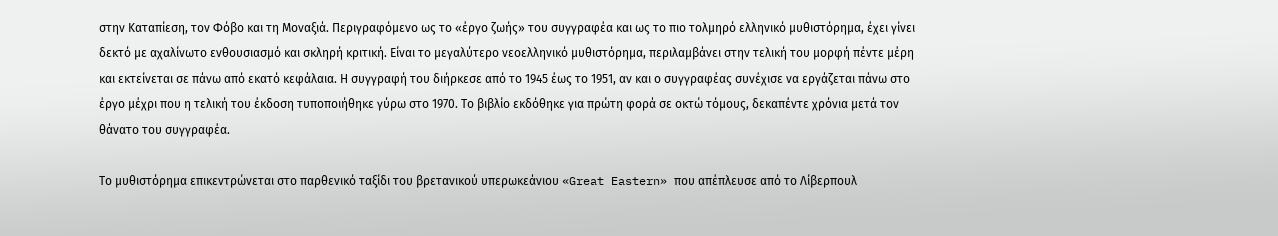στην Καταπίεση, τον Φόβο και τη Μοναξιά. Περιγραφόμενο ως το «έργο ζωής» του συγγραφέα και ως το πιο τολμηρό ελληνικό μυθιστόρημα, έχει γίνει δεκτό με αχαλίνωτο ενθουσιασμό και σκληρή κριτική. Είναι το μεγαλύτερο νεοελληνικό μυθιστόρημα, περιλαμβάνει στην τελική του μορφή πέντε μέρη και εκτείνεται σε πάνω από εκατό κεφάλαια. Η συγγραφή του διήρκεσε από το 1945 έως το 1951, αν και ο συγγραφέας συνέχισε να εργάζεται πάνω στο έργο μέχρι που η τελική του έκδοση τυποποιήθηκε γύρω στο 1970. Το βιβλίο εκδόθηκε για πρώτη φορά σε οκτώ τόμους, δεκαπέντε χρόνια μετά τον θάνατο του συγγραφέα.

Το μυθιστόρημα επικεντρώνεται στο παρθενικό ταξίδι του βρετανικού υπερωκεάνιου «Great Eastern» που απέπλευσε από το Λίβερπουλ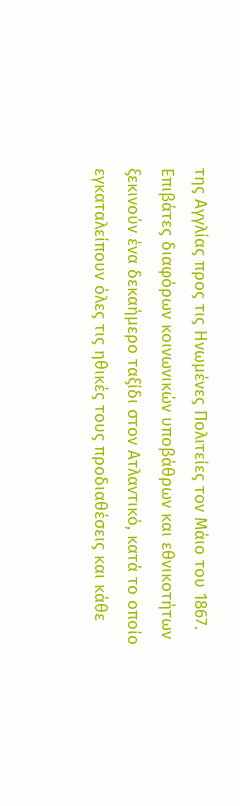της Αγγλίας προς τις Ηνωμένες Πολιτείες τον Μάιο του 1867. Επιβάτες διαφόρων κοινωνικών υποβάθρων και εθνικοτήτων ξεκινούν ένα δεκαήμερο ταξίδι στον Ατλαντικό, κατά το οποίο εγκαταλείπουν όλες τις ηθικές τους προδιαθέσεις και κάθε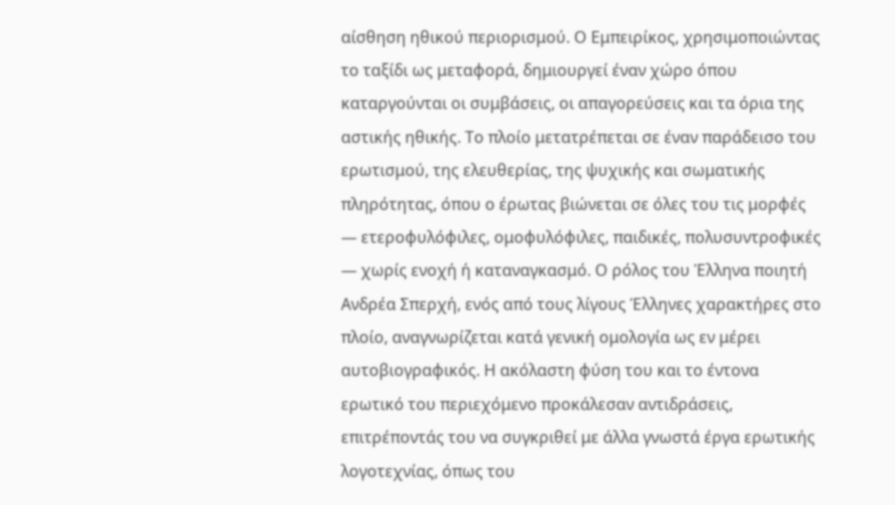αίσθηση ηθικού περιορισμού. Ο Εμπειρίκος, χρησιμοποιώντας το ταξίδι ως μεταφορά, δημιουργεί έναν χώρο όπου καταργούνται οι συμβάσεις, οι απαγορεύσεις και τα όρια της αστικής ηθικής. Το πλοίο μετατρέπεται σε έναν παράδεισο του ερωτισμού, της ελευθερίας, της ψυχικής και σωματικής πληρότητας, όπου ο έρωτας βιώνεται σε όλες του τις μορφές — ετεροφυλόφιλες, ομοφυλόφιλες, παιδικές, πολυσυντροφικές — χωρίς ενοχή ή καταναγκασμό. Ο ρόλος του Έλληνα ποιητή Ανδρέα Σπερχή, ενός από τους λίγους Έλληνες χαρακτήρες στο πλοίο, αναγνωρίζεται κατά γενική ομολογία ως εν μέρει αυτοβιογραφικός. Η ακόλαστη φύση του και το έντονα ερωτικό του περιεχόμενο προκάλεσαν αντιδράσεις, επιτρέποντάς του να συγκριθεί με άλλα γνωστά έργα ερωτικής λογοτεχνίας, όπως του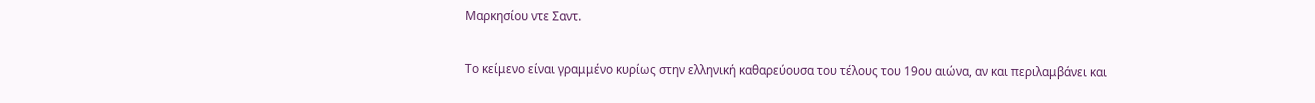Μαρκησίου ντε Σαντ.

Το κείμενο είναι γραμμένο κυρίως στην ελληνική καθαρεύουσα του τέλους του 19ου αιώνα, αν και περιλαμβάνει και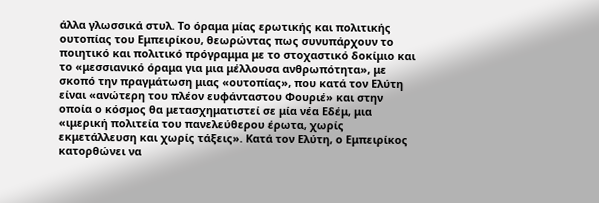άλλα γλωσσικά στυλ. Το όραμα μίας ερωτικής και πολιτικής ουτοπίας του Εμπειρίκου, θεωρώντας πως συνυπάρχουν το ποιητικό και πολιτικό πρόγραμμα με το στοχαστικό δοκίμιο και το «μεσσιανικό όραμα για μια μέλλουσα ανθρωπότητα», με σκοπό την πραγμάτωση μιας «ουτοπίας», που κατά τον Ελύτη είναι «ανώτερη του πλέον ευφάνταστου Φουριέ» και στην οποία ο κόσμος θα μετασχηματιστεί σε μία νέα Εδέμ, μια «ιμερική πολιτεία του πανελεύθερου έρωτα, χωρίς εκμετάλλευση και χωρίς τάξεις». Κατά τον Ελύτη, ο Εμπειρίκος κατορθώνει να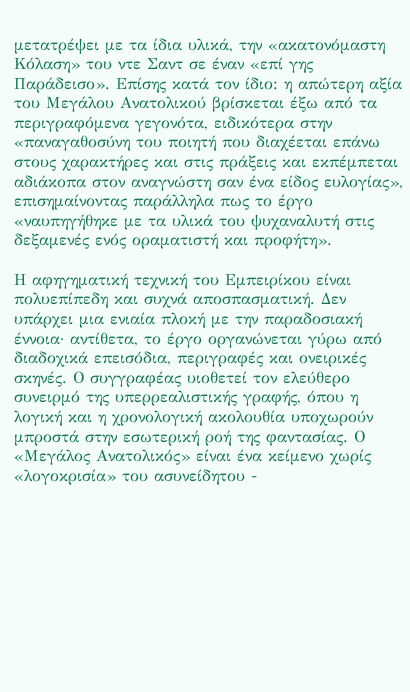μετατρέψει με τα ίδια υλικά, την «ακατονόμαστη Κόλαση» του ντε Σαντ σε έναν «επί γης Παράδεισο». Επίσης κατά τον ίδιο: η απώτερη αξία του Μεγάλου Ανατολικού βρίσκεται έξω από τα περιγραφόμενα γεγονότα, ειδικότερα στην «παναγαθοσύνη του ποιητή που διαχέεται επάνω στους χαρακτήρες και στις πράξεις και εκπέμπεται αδιάκοπα στον αναγνώστη σαν ένα είδος ευλογίας», επισημαίνοντας παράλληλα πως το έργο «ναυπηγήθηκε με τα υλικά του ψυχαναλυτή στις δεξαμενές ενός οραματιστή και προφήτη».

Η αφηγηματική τεχνική του Εμπειρίκου είναι πολυεπίπεδη και συχνά αποσπασματική. Δεν υπάρχει μια ενιαία πλοκή με την παραδοσιακή έννοια· αντίθετα, το έργο οργανώνεται γύρω από διαδοχικά επεισόδια, περιγραφές και ονειρικές σκηνές. Ο συγγραφέας υιοθετεί τον ελεύθερο συνειρμό της υπερρεαλιστικής γραφής, όπου η λογική και η χρονολογική ακολουθία υποχωρούν μπροστά στην εσωτερική ροή της φαντασίας. Ο «Μεγάλος Ανατολικός» είναι ένα κείμενο χωρίς «λογοκρισία» του ασυνείδητου -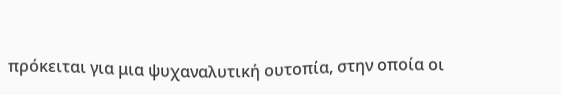πρόκειται για μια ψυχαναλυτική ουτοπία, στην οποία οι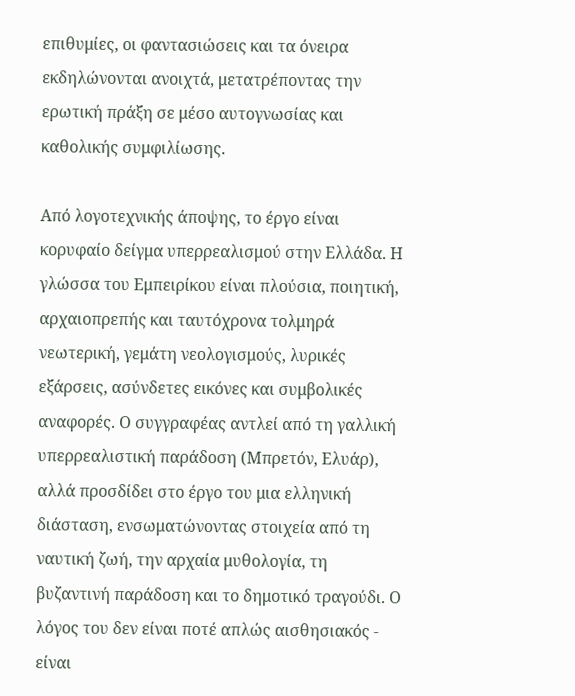επιθυμίες, οι φαντασιώσεις και τα όνειρα εκδηλώνονται ανοιχτά, μετατρέποντας την ερωτική πράξη σε μέσο αυτογνωσίας και καθολικής συμφιλίωσης.

Από λογοτεχνικής άποψης, το έργο είναι κορυφαίο δείγμα υπερρεαλισμού στην Ελλάδα. Η γλώσσα του Εμπειρίκου είναι πλούσια, ποιητική, αρχαιοπρεπής και ταυτόχρονα τολμηρά νεωτερική, γεμάτη νεολογισμούς, λυρικές εξάρσεις, ασύνδετες εικόνες και συμβολικές αναφορές. Ο συγγραφέας αντλεί από τη γαλλική υπερρεαλιστική παράδοση (Μπρετόν, Ελυάρ), αλλά προσδίδει στο έργο του μια ελληνική διάσταση, ενσωματώνοντας στοιχεία από τη ναυτική ζωή, την αρχαία μυθολογία, τη βυζαντινή παράδοση και το δημοτικό τραγούδι. Ο λόγος του δεν είναι ποτέ απλώς αισθησιακός - είναι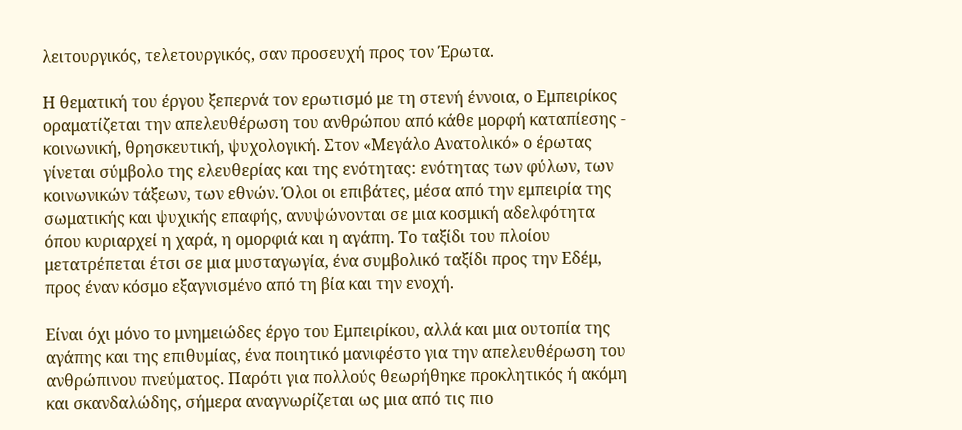λειτουργικός, τελετουργικός, σαν προσευχή προς τον Έρωτα.

Η θεματική του έργου ξεπερνά τον ερωτισμό με τη στενή έννοια, ο Εμπειρίκος οραματίζεται την απελευθέρωση του ανθρώπου από κάθε μορφή καταπίεσης - κοινωνική, θρησκευτική, ψυχολογική. Στον «Μεγάλο Ανατολικό» ο έρωτας γίνεται σύμβολο της ελευθερίας και της ενότητας: ενότητας των φύλων, των κοινωνικών τάξεων, των εθνών. Όλοι οι επιβάτες, μέσα από την εμπειρία της σωματικής και ψυχικής επαφής, ανυψώνονται σε μια κοσμική αδελφότητα όπου κυριαρχεί η χαρά, η ομορφιά και η αγάπη. Το ταξίδι του πλοίου μετατρέπεται έτσι σε μια μυσταγωγία, ένα συμβολικό ταξίδι προς την Εδέμ, προς έναν κόσμο εξαγνισμένο από τη βία και την ενοχή.

Είναι όχι μόνο το μνημειώδες έργο του Εμπειρίκου, αλλά και μια ουτοπία της αγάπης και της επιθυμίας, ένα ποιητικό μανιφέστο για την απελευθέρωση του ανθρώπινου πνεύματος. Παρότι για πολλούς θεωρήθηκε προκλητικός ή ακόμη και σκανδαλώδης, σήμερα αναγνωρίζεται ως μια από τις πιο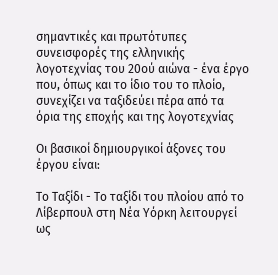σημαντικές και πρωτότυπες συνεισφορές της ελληνικής λογοτεχνίας του 20ού αιώνα - ένα έργο που, όπως και το ίδιο του το πλοίο, συνεχίζει να ταξιδεύει πέρα από τα όρια της εποχής και της λογοτεχνίας

Οι βασικοί δημιουργικοί άξονες του έργου είναι:

Το Ταξίδι - Το ταξίδι του πλοίου από το Λίβερπουλ στη Νέα Υόρκη λειτουργεί ως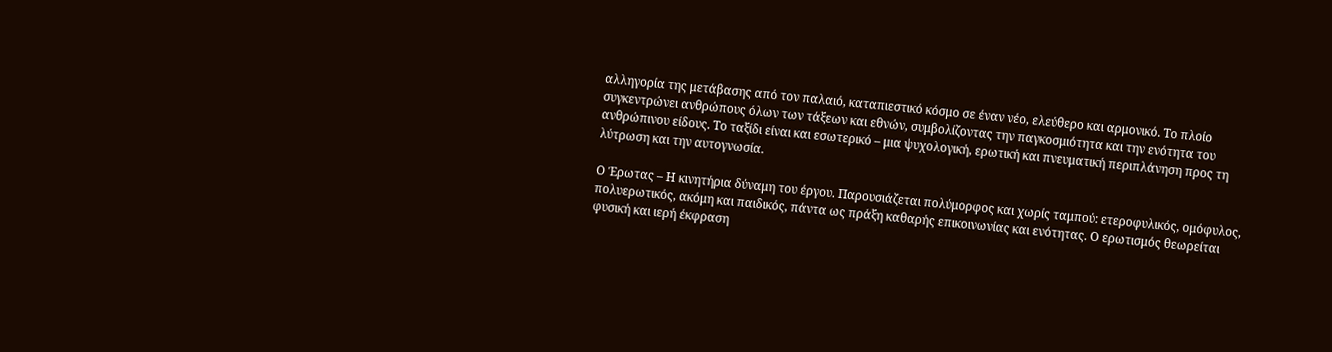αλληγορία της μετάβασης από τον παλαιό, καταπιεστικό κόσμο σε έναν νέο, ελεύθερο και αρμονικό. Το πλοίο συγκεντρώνει ανθρώπους όλων των τάξεων και εθνών, συμβολίζοντας την παγκοσμιότητα και την ενότητα του ανθρώπινου είδους. Το ταξίδι είναι και εσωτερικό – μια ψυχολογική, ερωτική και πνευματική περιπλάνηση προς τη λύτρωση και την αυτογνωσία.

Ο Έρωτας – Η κινητήρια δύναμη του έργου. Παρουσιάζεται πολύμορφος και χωρίς ταμπού: ετεροφυλικός, ομόφυλος, πολυερωτικός, ακόμη και παιδικός, πάντα ως πράξη καθαρής επικοινωνίας και ενότητας. Ο ερωτισμός θεωρείται φυσική και ιερή έκφραση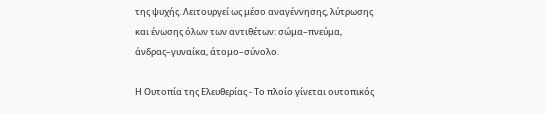της ψυχής. Λειτουργεί ως μέσο αναγέννησης, λύτρωσης και ένωσης όλων των αντιθέτων: σώμα–πνεύμα, άνδρας–γυναίκα, άτομο–σύνολο.

Η Ουτοπία της Ελευθερίας - Το πλοίο γίνεται ουτοπικός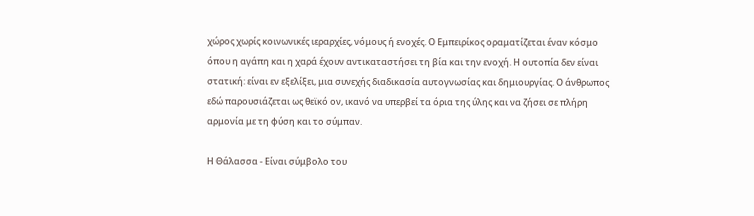χώρος χωρίς κοινωνικές ιεραρχίες, νόμους ή ενοχές. Ο Εμπειρίκος οραματίζεται έναν κόσμο όπου η αγάπη και η χαρά έχουν αντικαταστήσει τη βία και την ενοχή. Η ουτοπία δεν είναι στατική: είναι εν εξελίξει, μια συνεχής διαδικασία αυτογνωσίας και δημιουργίας. Ο άνθρωπος εδώ παρουσιάζεται ως θεϊκό ον, ικανό να υπερβεί τα όρια της ύλης και να ζήσει σε πλήρη αρμονία με τη φύση και το σύμπαν.

Η Θάλασσα - Είναι σύμβολο του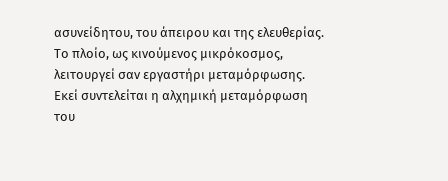ασυνείδητου, του άπειρου και της ελευθερίας. Το πλοίο, ως κινούμενος μικρόκοσμος, λειτουργεί σαν εργαστήρι μεταμόρφωσης. Εκεί συντελείται η αλχημική μεταμόρφωση του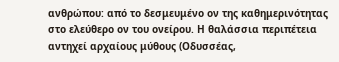ανθρώπου: από το δεσμευμένο ον της καθημερινότητας στο ελεύθερο ον του ονείρου. Η θαλάσσια περιπέτεια αντηχεί αρχαίους μύθους (Οδυσσέας,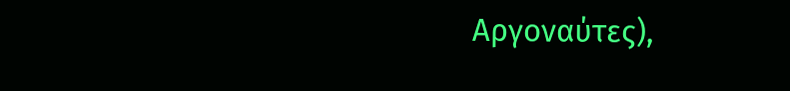Αργοναύτες),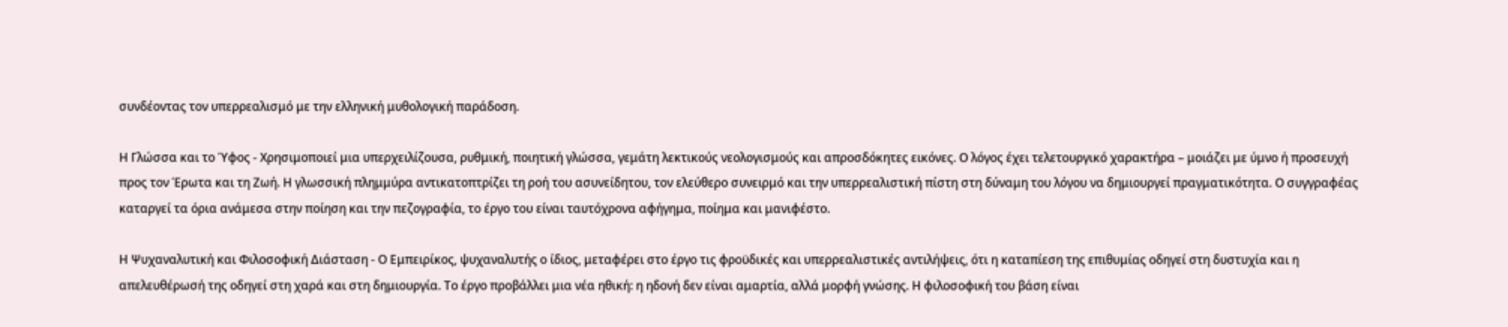συνδέοντας τον υπερρεαλισμό με την ελληνική μυθολογική παράδοση.

Η Γλώσσα και το Ύφος - Χρησιμοποιεί μια υπερχειλίζουσα, ρυθμική, ποιητική γλώσσα, γεμάτη λεκτικούς νεολογισμούς και απροσδόκητες εικόνες. Ο λόγος έχει τελετουργικό χαρακτήρα – μοιάζει με ύμνο ή προσευχή προς τον Έρωτα και τη Ζωή. Η γλωσσική πλημμύρα αντικατοπτρίζει τη ροή του ασυνείδητου, τον ελεύθερο συνειρμό και την υπερρεαλιστική πίστη στη δύναμη του λόγου να δημιουργεί πραγματικότητα. Ο συγγραφέας καταργεί τα όρια ανάμεσα στην ποίηση και την πεζογραφία, το έργο του είναι ταυτόχρονα αφήγημα, ποίημα και μανιφέστο.

Η Ψυχαναλυτική και Φιλοσοφική Διάσταση - Ο Εμπειρίκος, ψυχαναλυτής ο ίδιος, μεταφέρει στο έργο τις φροϋδικές και υπερρεαλιστικές αντιλήψεις, ότι η καταπίεση της επιθυμίας οδηγεί στη δυστυχία και η απελευθέρωσή της οδηγεί στη χαρά και στη δημιουργία. Το έργο προβάλλει μια νέα ηθική: η ηδονή δεν είναι αμαρτία, αλλά μορφή γνώσης. Η φιλοσοφική του βάση είναι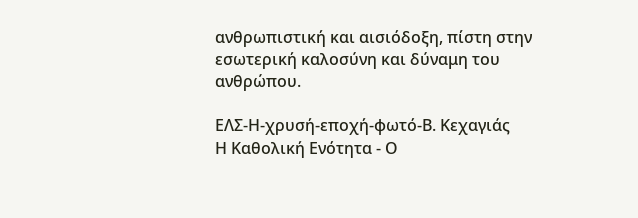ανθρωπιστική και αισιόδοξη, πίστη στην εσωτερική καλοσύνη και δύναμη του ανθρώπου.

ΕΛΣ-Η-χρυσή-εποχή-φωτό-Β. Κεχαγιάς
Η Καθολική Ενότητα - Ο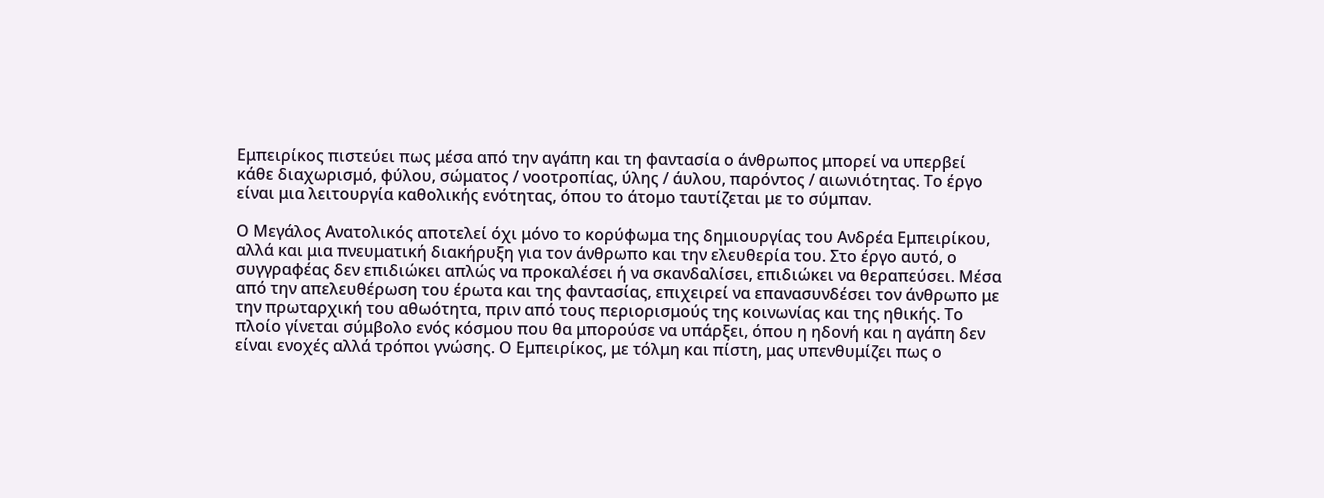Εμπειρίκος πιστεύει πως μέσα από την αγάπη και τη φαντασία ο άνθρωπος μπορεί να υπερβεί κάθε διαχωρισμό, φύλου, σώματος / νοοτροπίας, ύλης / άυλου, παρόντος / αιωνιότητας. Το έργο είναι μια λειτουργία καθολικής ενότητας, όπου το άτομο ταυτίζεται με το σύμπαν.

Ο Μεγάλος Ανατολικός αποτελεί όχι μόνο το κορύφωμα της δημιουργίας του Ανδρέα Εμπειρίκου, αλλά και μια πνευματική διακήρυξη για τον άνθρωπο και την ελευθερία του. Στο έργο αυτό, ο συγγραφέας δεν επιδιώκει απλώς να προκαλέσει ή να σκανδαλίσει, επιδιώκει να θεραπεύσει. Μέσα από την απελευθέρωση του έρωτα και της φαντασίας, επιχειρεί να επανασυνδέσει τον άνθρωπο με την πρωταρχική του αθωότητα, πριν από τους περιορισμούς της κοινωνίας και της ηθικής. Το πλοίο γίνεται σύμβολο ενός κόσμου που θα μπορούσε να υπάρξει, όπου η ηδονή και η αγάπη δεν είναι ενοχές αλλά τρόποι γνώσης. Ο Εμπειρίκος, με τόλμη και πίστη, μας υπενθυμίζει πως ο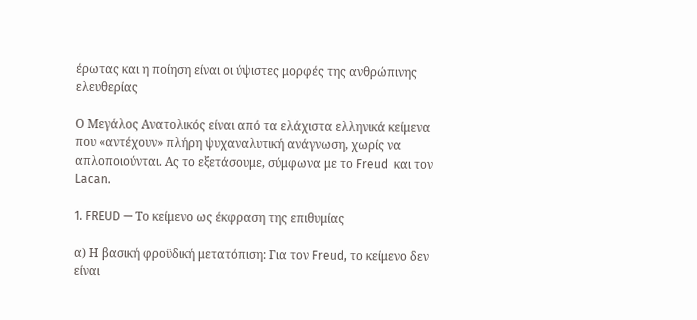έρωτας και η ποίηση είναι οι ύψιστες μορφές της ανθρώπινης ελευθερίας

Ο Μεγάλος Ανατολικός είναι από τα ελάχιστα ελληνικά κείμενα που «αντέχουν» πλήρη ψυχαναλυτική ανάγνωση, χωρίς να απλοποιούνται. Ας το εξετάσουμε, σύμφωνα με το Freud  και τον Lacan.

1. FREUD — Το κείμενο ως έκφραση της επιθυμίας

α) Η βασική φροϋδική μετατόπιση: Για τον Freud, το κείμενο δεν είναι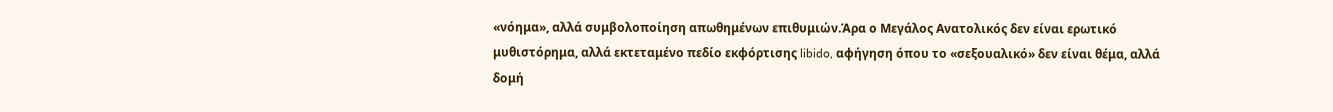«νόημα», αλλά συμβολοποίηση απωθημένων επιθυμιών.Άρα ο Μεγάλος Ανατολικός δεν είναι ερωτικό μυθιστόρημα, αλλά εκτεταμένο πεδίο εκφόρτισης libido, αφήγηση όπου το «σεξουαλικό» δεν είναι θέμα, αλλά δομή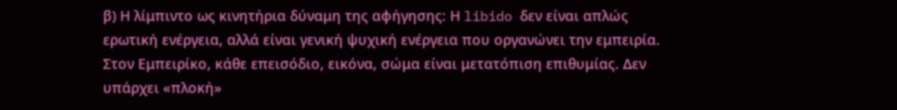β) Η λίμπιντο ως κινητήρια δύναμη της αφήγησης: Η libido δεν είναι απλώς ερωτική ενέργεια, αλλά είναι γενική ψυχική ενέργεια που οργανώνει την εμπειρία. Στον Εμπειρίκο, κάθε επεισόδιο, εικόνα, σώμα είναι μετατόπιση επιθυμίας. Δεν υπάρχει «πλοκή»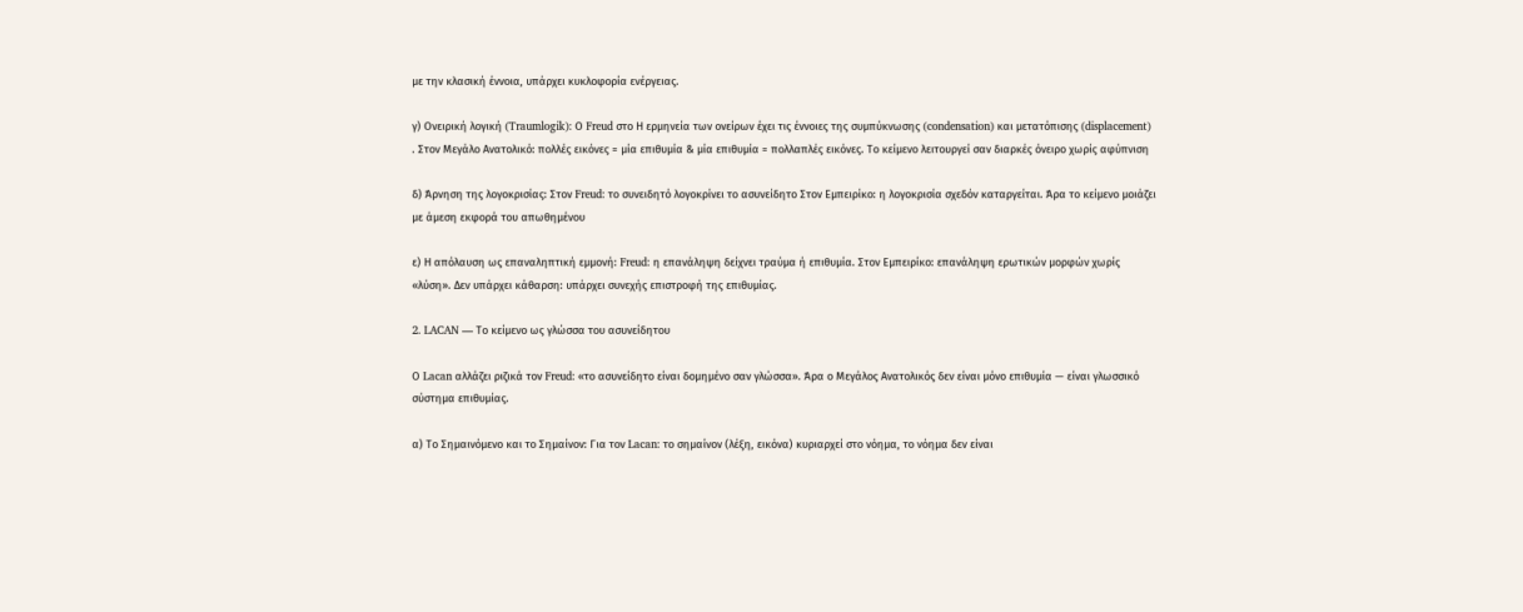με την κλασική έννοια, υπάρχει κυκλοφορία ενέργειας.

γ) Ονειρική λογική (Traumlogik): Ο Freud στο Η ερμηνεία των ονείρων έχει τις έννοιες της συμπύκνωσης (condensation) και μετατόπισης (displacement) . Στον Μεγάλο Ανατολικό: πολλές εικόνες = μία επιθυμία & μία επιθυμία = πολλαπλές εικόνες. Το κείμενο λειτουργεί σαν διαρκές όνειρο χωρίς αφύπνιση

δ) Άρνηση της λογοκρισίας: Στον Freud: το συνειδητό λογοκρίνει το ασυνείδητο Στον Εμπειρίκο: η λογοκρισία σχεδόν καταργείται. Άρα το κείμενο μοιάζει με άμεση εκφορά του απωθημένου

ε) Η απόλαυση ως επαναληπτική εμμονή: Freud: η επανάληψη δείχνει τραύμα ή επιθυμία. Στον Εμπειρίκο: επανάληψη ερωτικών μορφών χωρίς «λύση». Δεν υπάρχει κάθαρση: υπάρχει συνεχής επιστροφή της επιθυμίας.

2. LACAN — Το κείμενο ως γλώσσα του ασυνείδητου

Ο Lacan αλλάζει ριζικά τον Freud: «το ασυνείδητο είναι δομημένο σαν γλώσσα». Άρα ο Μεγάλος Ανατολικός δεν είναι μόνο επιθυμία — είναι γλωσσικό σύστημα επιθυμίας.

α) Το Σημαινόμενο και το Σημαίνον: Για τον Lacan: το σημαίνον (λέξη, εικόνα) κυριαρχεί στο νόημα, το νόημα δεν είναι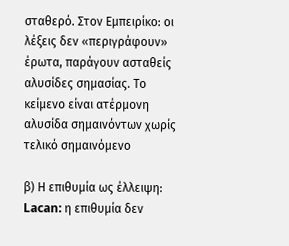σταθερό. Στον Εμπειρίκο: οι λέξεις δεν «περιγράφουν» έρωτα, παράγουν ασταθείς αλυσίδες σημασίας. Το κείμενο είναι ατέρμονη αλυσίδα σημαινόντων χωρίς τελικό σημαινόμενο

β) Η επιθυμία ως έλλειψη: Lacan: η επιθυμία δεν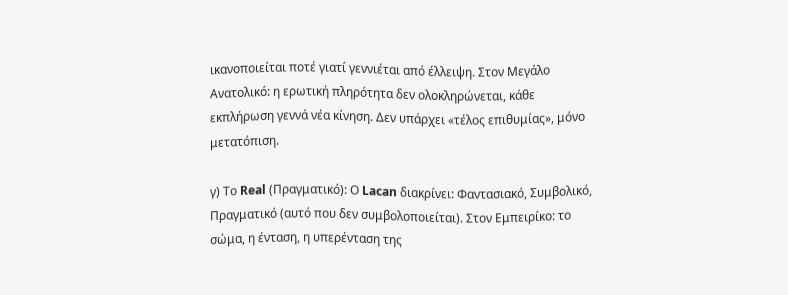ικανοποιείται ποτέ γιατί γεννιέται από έλλειψη. Στον Μεγάλο Ανατολικό: η ερωτική πληρότητα δεν ολοκληρώνεται, κάθε εκπλήρωση γεννά νέα κίνηση. Δεν υπάρχει «τέλος επιθυμίας», μόνο μετατόπιση.

γ) Το Real (Πραγματικό): Ο Lacan διακρίνει: Φαντασιακό, Συμβολικό, Πραγματικό (αυτό που δεν συμβολοποιείται). Στον Εμπειρίκο: το σώμα, η ένταση, η υπερένταση της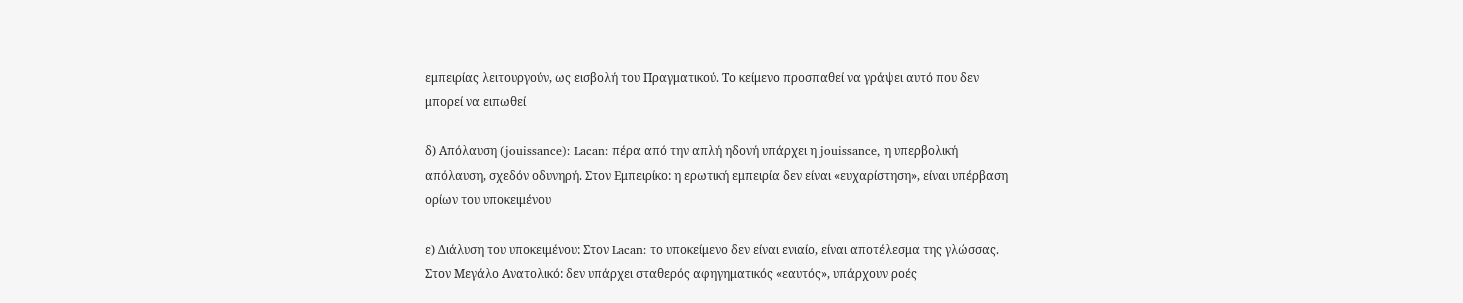εμπειρίας λειτουργούν, ως εισβολή του Πραγματικού. Το κείμενο προσπαθεί να γράψει αυτό που δεν μπορεί να ειπωθεί

δ) Απόλαυση (jouissance): Lacan: πέρα από την απλή ηδονή υπάρχει η jouissance, η υπερβολική απόλαυση, σχεδόν οδυνηρή. Στον Εμπειρίκο: η ερωτική εμπειρία δεν είναι «ευχαρίστηση», είναι υπέρβαση ορίων του υποκειμένου

ε) Διάλυση του υποκειμένου: Στον Lacan: το υποκείμενο δεν είναι ενιαίο, είναι αποτέλεσμα της γλώσσας. Στον Μεγάλο Ανατολικό: δεν υπάρχει σταθερός αφηγηματικός «εαυτός», υπάρχουν ροές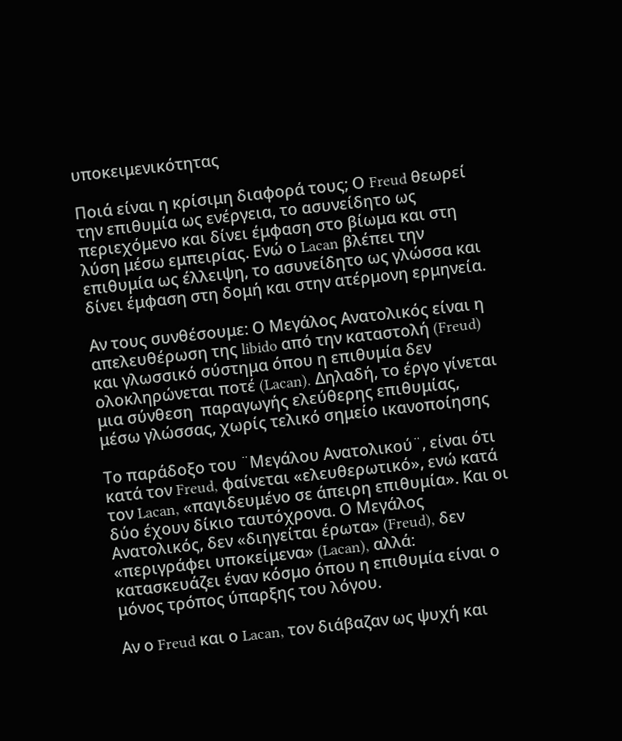υποκειμενικότητας

Ποιά είναι η κρίσιμη διαφορά τους; Ο Freud θεωρεί την επιθυμία ως ενέργεια, το ασυνείδητο ως περιεχόμενο και δίνει έμφαση στο βίωμα και στη λύση μέσω εμπειρίας. Ενώ ο Lacan βλέπει την επιθυμία ως έλλειψη, το ασυνείδητο ως γλώσσα και δίνει έμφαση στη δομή και στην ατέρμονη ερμηνεία.

Αν τους συνθέσουμε: Ο Μεγάλος Ανατολικός είναι η απελευθέρωση της libido από την καταστολή (Freud) και γλωσσικό σύστημα όπου η επιθυμία δεν ολοκληρώνεται ποτέ (Lacan). Δηλαδή, το έργο γίνεται μια σύνθεση  παραγωγής ελεύθερης επιθυμίας, μέσω γλώσσας, χωρίς τελικό σημείο ικανοποίησης

Το παράδοξο του ¨Μεγάλου Ανατολικού¨, είναι ότι κατά τον Freud, φαίνεται «ελευθερωτικό», ενώ κατά τον Lacan, «παγιδευμένο σε άπειρη επιθυμία». Και οι δύο έχουν δίκιο ταυτόχρονα. Ο Μεγάλος Ανατολικός, δεν «διηγείται έρωτα» (Freud), δεν «περιγράφει υποκείμενα» (Lacan), αλλά: κατασκευάζει έναν κόσμο όπου η επιθυμία είναι ο μόνος τρόπος ύπαρξης του λόγου.

Αν ο Freud και ο Lacan, τον διάβαζαν ως ψυχή και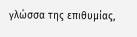γλώσσα της επιθυμίας,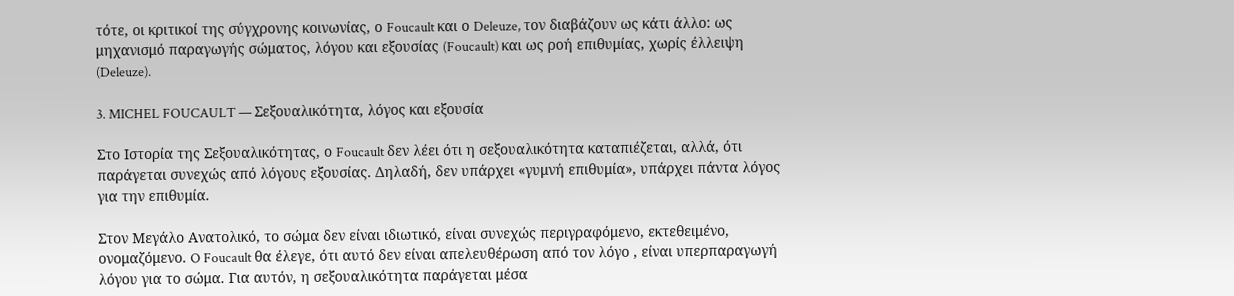τότε, οι κριτικοί της σύγχρονης κοινωνίας, ο Foucault και ο Deleuze, τον διαβάζουν ως κάτι άλλο: ως μηχανισμό παραγωγής σώματος, λόγου και εξουσίας (Foucault) και ως ροή επιθυμίας, χωρίς έλλειψη (Deleuze).

3. MICHEL FOUCAULT — Σεξουαλικότητα, λόγος και εξουσία

Στο Ιστορία της Σεξουαλικότητας, ο Foucault δεν λέει ότι η σεξουαλικότητα καταπιέζεται, αλλά, ότι παράγεται συνεχώς από λόγους εξουσίας. Δηλαδή, δεν υπάρχει «γυμνή επιθυμία», υπάρχει πάντα λόγος για την επιθυμία.

Στον Μεγάλο Ανατολικό, το σώμα δεν είναι ιδιωτικό, είναι συνεχώς περιγραφόμενο, εκτεθειμένο, ονομαζόμενο. O Foucault θα έλεγε, ότι αυτό δεν είναι απελευθέρωση από τον λόγο , είναι υπερπαραγωγή λόγου για το σώμα. Για αυτόν, η σεξουαλικότητα παράγεται μέσα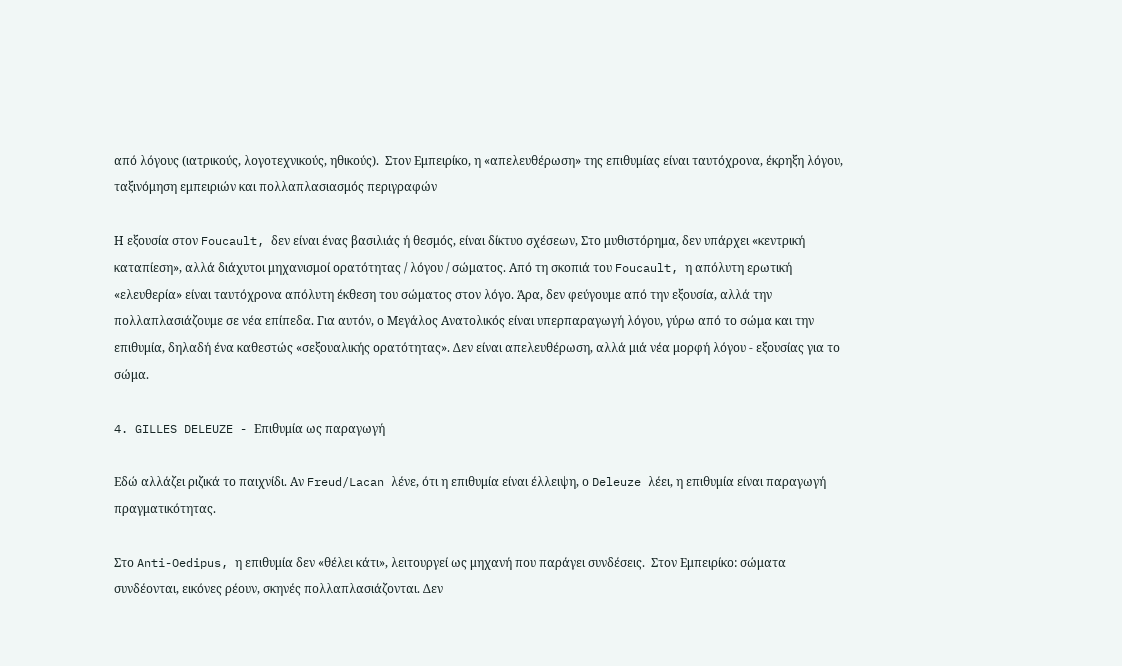από λόγους (ιατρικούς, λογοτεχνικούς, ηθικούς).  Στον Εμπειρίκο, η «απελευθέρωση» της επιθυμίας είναι ταυτόχρονα, έκρηξη λόγου, ταξινόμηση εμπειριών και πολλαπλασιασμός περιγραφών

Η εξουσία στον Foucault, δεν είναι ένας βασιλιάς ή θεσμός, είναι δίκτυο σχέσεων, Στο μυθιστόρημα, δεν υπάρχει «κεντρική καταπίεση», αλλά διάχυτοι μηχανισμοί ορατότητας / λόγου / σώματος. Από τη σκοπιά του Foucault, η απόλυτη ερωτική «ελευθερία» είναι ταυτόχρονα απόλυτη έκθεση του σώματος στον λόγο. Άρα, δεν φεύγουμε από την εξουσία, αλλά την πολλαπλασιάζουμε σε νέα επίπεδα. Για αυτόν, ο Μεγάλος Ανατολικός είναι υπερπαραγωγή λόγου, γύρω από το σώμα και την επιθυμία, δηλαδή ένα καθεστώς «σεξουαλικής ορατότητας». Δεν είναι απελευθέρωση, αλλά μιά νέα μορφή λόγου - εξουσίας για το σώμα.

4. GILLES DELEUZE - Επιθυμία ως παραγωγή

Εδώ αλλάζει ριζικά το παιχνίδι. Αν Freud/Lacan λένε, ότι η επιθυμία είναι έλλειψη, ο Deleuze λέει, η επιθυμία είναι παραγωγή πραγματικότητας.

Στο Anti-Oedipus, η επιθυμία δεν «θέλει κάτι», λειτουργεί ως μηχανή που παράγει συνδέσεις.  Στον Εμπειρίκο: σώματα συνδέονται, εικόνες ρέουν, σκηνές πολλαπλασιάζονται. Δεν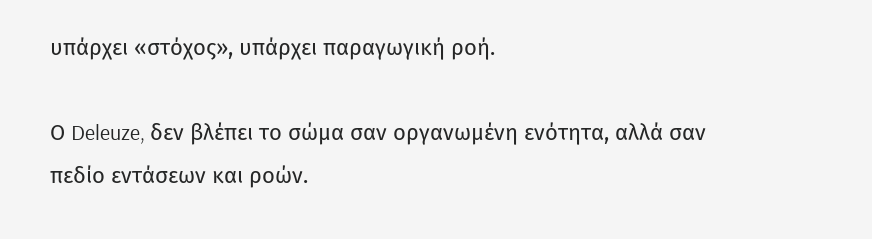υπάρχει «στόχος», υπάρχει παραγωγική ροή.

Ο Deleuze, δεν βλέπει το σώμα σαν οργανωμένη ενότητα, αλλά σαν πεδίο εντάσεων και ροών.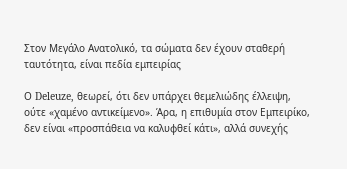Στον Μεγάλο Ανατολικό, τα σώματα δεν έχουν σταθερή ταυτότητα, είναι πεδία εμπειρίας

Ο Deleuze, θεωρεί, ότι δεν υπάρχει θεμελιώδης έλλειψη, ούτε «χαμένο αντικείμενο». Άρα, η επιθυμία στον Εμπειρίκο, δεν είναι «προσπάθεια να καλυφθεί κάτι», αλλά συνεχής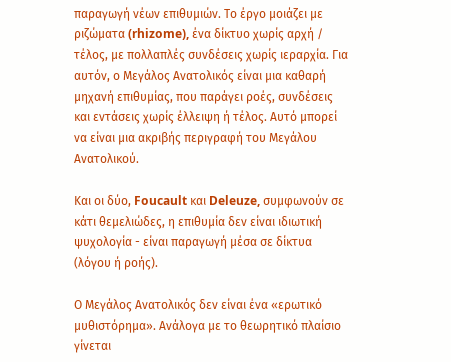παραγωγή νέων επιθυμιών. Το έργο μοιάζει με ριζώματα (rhizome), ένα δίκτυο χωρίς αρχή / τέλος, με πολλαπλές συνδέσεις χωρίς ιεραρχία. Για αυτόν, ο Μεγάλος Ανατολικός είναι μια καθαρή μηχανή επιθυμίας, που παράγει ροές, συνδέσεις και εντάσεις χωρίς έλλειψη ή τέλος. Αυτό μπορεί να είναι μια ακριβής περιγραφή του Μεγάλου Ανατολικού.

Και οι δύο, Foucault και Deleuze, συμφωνούν σε κάτι θεμελιώδες, η επιθυμία δεν είναι ιδιωτική ψυχολογία - είναι παραγωγή μέσα σε δίκτυα (λόγου ή ροής).

Ο Μεγάλος Ανατολικός δεν είναι ένα «ερωτικό μυθιστόρημα». Ανάλογα με το θεωρητικό πλαίσιο γίνεται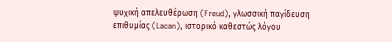ψυχική απελευθέρωση (Freud), γλωσσική παγίδευση επιθυμίας (Lacan), ιστορικό καθεστώς λόγου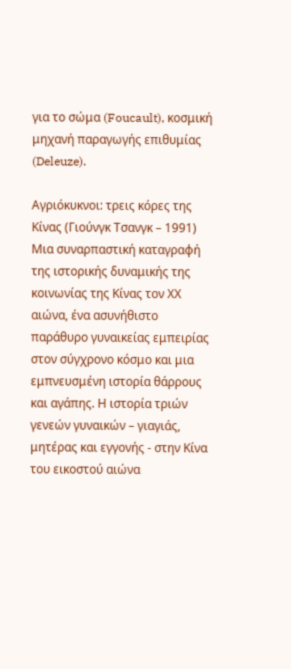για το σώμα (Foucault), κοσμική μηχανή παραγωγής επιθυμίας (Deleuze).

Αγριόκυκνοι: τρεις κόρες της Κίνας (Γιούνγκ Τσανγκ – 1991) Μια συναρπαστική καταγραφή της ιστορικής δυναμικής της κοινωνίας της Κίνας τον ΧΧ αιώνα, ένα ασυνήθιστο παράθυρο γυναικείας εμπειρίας στον σύγχρονο κόσμο και μια εμπνευσμένη ιστορία θάρρους και αγάπης. Η ιστορία τριών γενεών γυναικών – γιαγιάς, μητέρας και εγγονής - στην Κίνα του εικοστού αιώνα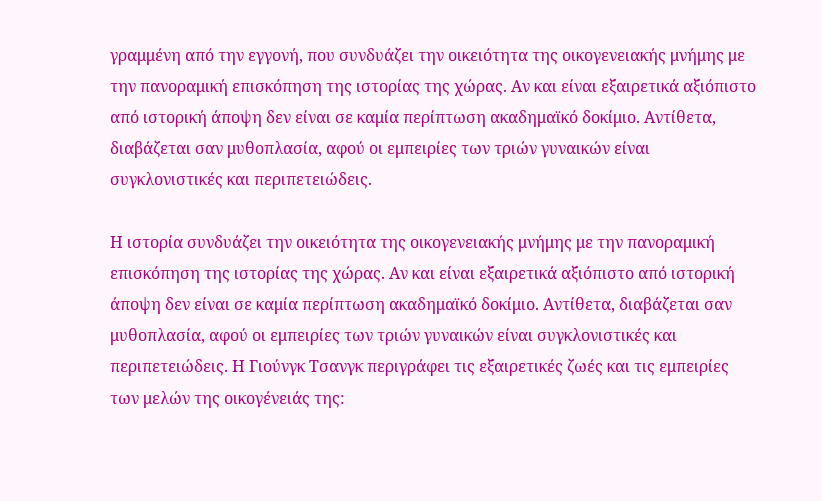γραμμένη από την εγγονή, που συνδυάζει την οικειότητα της οικογενειακής μνήμης με την πανοραμική επισκόπηση της ιστορίας της χώρας. Αν και είναι εξαιρετικά αξιόπιστο από ιστορική άποψη δεν είναι σε καμία περίπτωση ακαδημαϊκό δοκίμιο. Αντίθετα, διαβάζεται σαν μυθοπλασία, αφού οι εμπειρίες των τριών γυναικών είναι συγκλονιστικές και περιπετειώδεις.

Η ιστορία συνδυάζει την οικειότητα της οικογενειακής μνήμης με την πανοραμική επισκόπηση της ιστορίας της χώρας. Αν και είναι εξαιρετικά αξιόπιστο από ιστορική άποψη δεν είναι σε καμία περίπτωση ακαδημαϊκό δοκίμιο. Αντίθετα, διαβάζεται σαν μυθοπλασία, αφού οι εμπειρίες των τριών γυναικών είναι συγκλονιστικές και περιπετειώδεις. Η Γιούνγκ Τσανγκ περιγράφει τις εξαιρετικές ζωές και τις εμπειρίες των μελών της οικογένειάς της: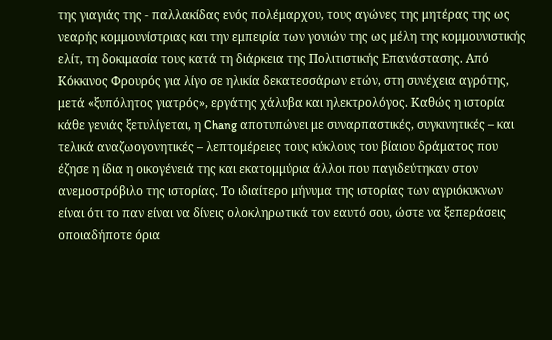της γιαγιάς της - παλλακίδας ενός πολέμαρχου, τους αγώνες της μητέρας της ως νεαρής κομμουνίστριας και την εμπειρία των γονιών της ως μέλη της κομμουνιστικής ελίτ, τη δοκιμασία τους κατά τη διάρκεια της Πολιτιστικής Επανάστασης. Από Κόκκινος Φρουρός για λίγο σε ηλικία δεκατεσσάρων ετών, στη συνέχεια αγρότης, μετά «ξυπόλητος γιατρός», εργάτης χάλυβα και ηλεκτρολόγος. Καθώς η ιστορία κάθε γενιάς ξετυλίγεται, η Chang αποτυπώνει με συναρπαστικές, συγκινητικές – και τελικά αναζωογονητικές – λεπτομέρειες τους κύκλους του βίαιου δράματος που έζησε η ίδια η οικογένειά της και εκατομμύρια άλλοι που παγιδεύτηκαν στον ανεμοστρόβιλο της ιστορίας. Το ιδιαίτερο μήνυμα της ιστορίας των αγριόκυκνων είναι ότι το παν είναι να δίνεις ολοκληρωτικά τον εαυτό σου, ώστε να ξεπεράσεις οποιαδήποτε όρια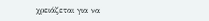χρειάζεται για να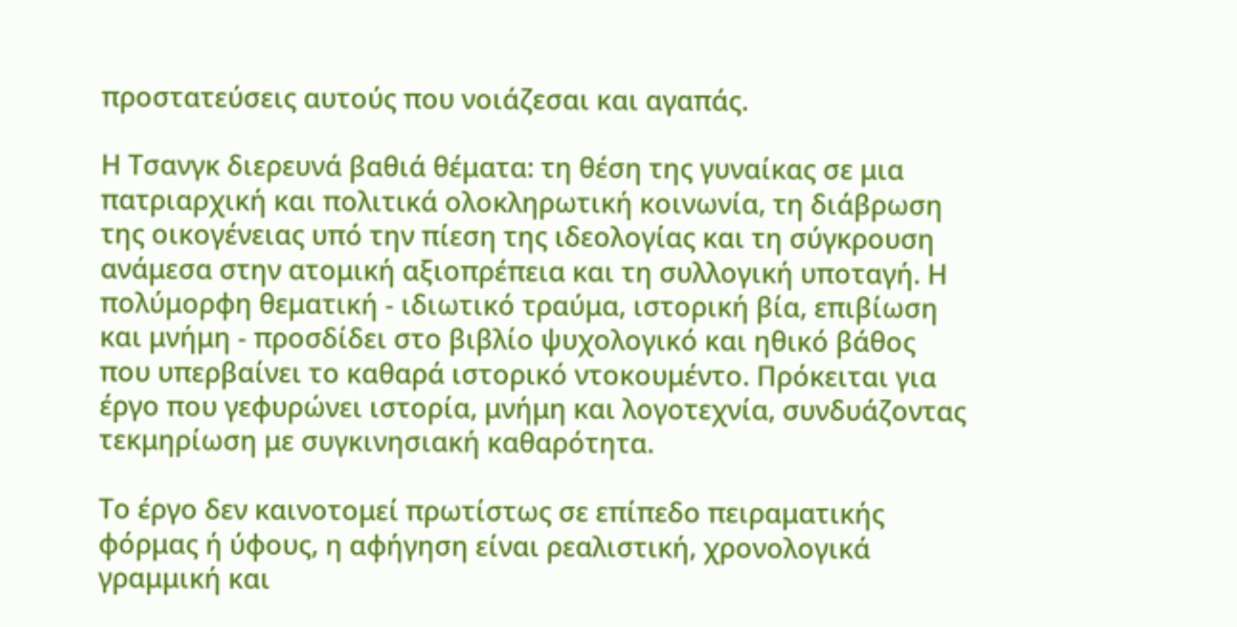προστατεύσεις αυτούς που νοιάζεσαι και αγαπάς.

Η Τσανγκ διερευνά βαθιά θέματα: τη θέση της γυναίκας σε μια πατριαρχική και πολιτικά ολοκληρωτική κοινωνία, τη διάβρωση της οικογένειας υπό την πίεση της ιδεολογίας και τη σύγκρουση ανάμεσα στην ατομική αξιοπρέπεια και τη συλλογική υποταγή. Η πολύμορφη θεματική - ιδιωτικό τραύμα, ιστορική βία, επιβίωση και μνήμη - προσδίδει στο βιβλίο ψυχολογικό και ηθικό βάθος που υπερβαίνει το καθαρά ιστορικό ντοκουμέντο. Πρόκειται για έργο που γεφυρώνει ιστορία, μνήμη και λογοτεχνία, συνδυάζοντας τεκμηρίωση με συγκινησιακή καθαρότητα.

Το έργο δεν καινοτομεί πρωτίστως σε επίπεδο πειραματικής φόρμας ή ύφους, η αφήγηση είναι ρεαλιστική, χρονολογικά γραμμική και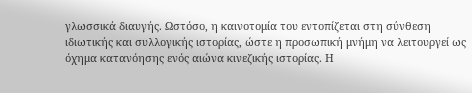γλωσσικά διαυγής. Ωστόσο, η καινοτομία του εντοπίζεται στη σύνθεση ιδιωτικής και συλλογικής ιστορίας, ώστε η προσωπική μνήμη να λειτουργεί ως όχημα κατανόησης ενός αιώνα κινεζικής ιστορίας. Η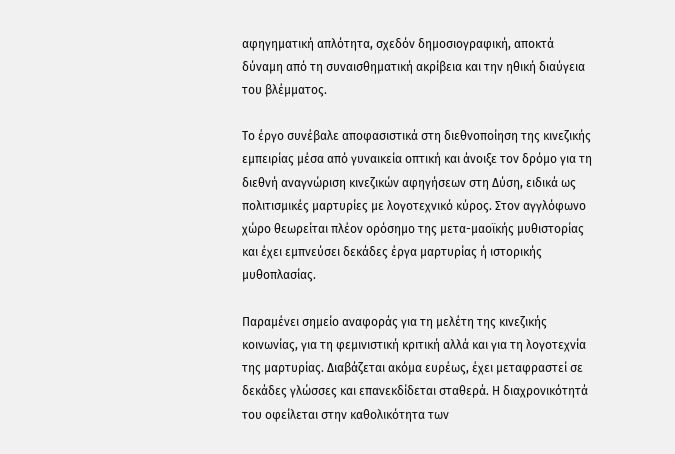αφηγηματική απλότητα, σχεδόν δημοσιογραφική, αποκτά δύναμη από τη συναισθηματική ακρίβεια και την ηθική διαύγεια του βλέμματος.

Το έργο συνέβαλε αποφασιστικά στη διεθνοποίηση της κινεζικής εμπειρίας μέσα από γυναικεία οπτική και άνοιξε τον δρόμο για τη διεθνή αναγνώριση κινεζικών αφηγήσεων στη Δύση, ειδικά ως πολιτισμικές μαρτυρίες με λογοτεχνικό κύρος. Στον αγγλόφωνο χώρο θεωρείται πλέον ορόσημο της μετα-μαοϊκής μυθιστορίας και έχει εμπνεύσει δεκάδες έργα μαρτυρίας ή ιστορικής μυθοπλασίας.

Παραμένει σημείο αναφοράς για τη μελέτη της κινεζικής κοινωνίας, για τη φεμινιστική κριτική αλλά και για τη λογοτεχνία της μαρτυρίας. Διαβάζεται ακόμα ευρέως, έχει μεταφραστεί σε δεκάδες γλώσσες και επανεκδίδεται σταθερά. Η διαχρονικότητά του οφείλεται στην καθολικότητα των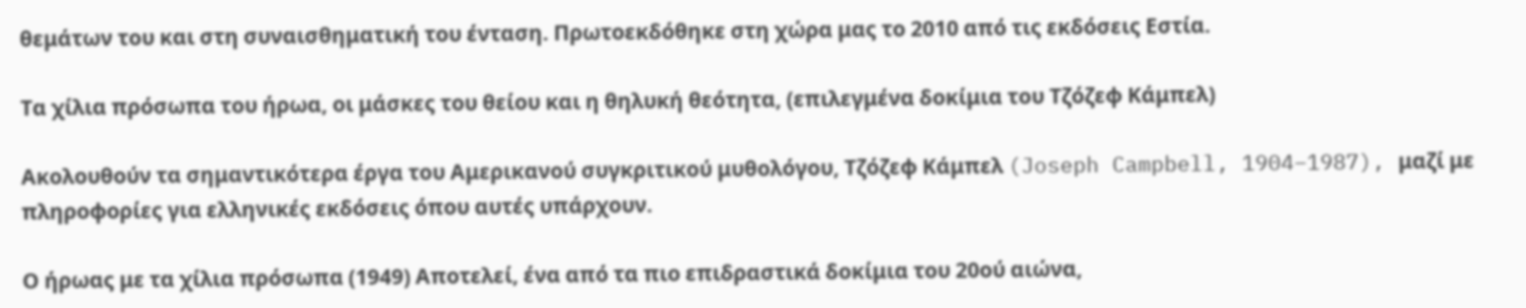θεμάτων του και στη συναισθηματική του ένταση. Πρωτοεκδόθηκε στη χώρα μας το 2010 από τις εκδόσεις Εστία.

Τα χίλια πρόσωπα του ήρωα, οι μάσκες του θείου και η θηλυκή θεότητα, (επιλεγμένα δοκίμια του Τζόζεφ Κάμπελ)

Ακολουθούν τα σημαντικότερα έργα του Αμερικανού συγκριτικού μυθολόγου, Τζόζεφ Κάμπελ (Joseph Campbell, 1904–1987), μαζί με πληροφορίες για ελληνικές εκδόσεις όπου αυτές υπάρχουν.

Ο ήρωας με τα χίλια πρόσωπα (1949) Αποτελεί, ένα από τα πιο επιδραστικά δοκίμια του 20ού αιώνα,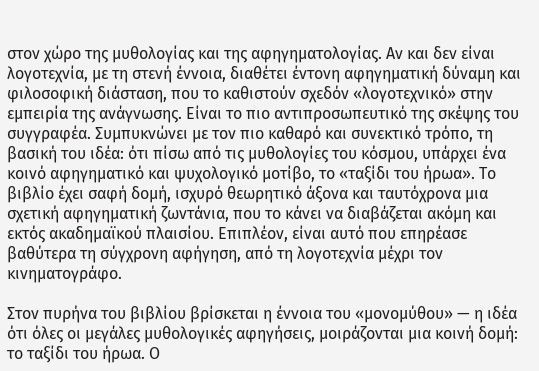στον χώρο της μυθολογίας και της αφηγηματολογίας. Αν και δεν είναι λογοτεχνία, με τη στενή έννοια, διαθέτει έντονη αφηγηματική δύναμη και φιλοσοφική διάσταση, που το καθιστούν σχεδόν «λογοτεχνικό» στην εμπειρία της ανάγνωσης. Είναι το πιο αντιπροσωπευτικό της σκέψης του συγγραφέα. Συμπυκνώνει με τον πιο καθαρό και συνεκτικό τρόπο, τη βασική του ιδέα: ότι πίσω από τις μυθολογίες του κόσμου, υπάρχει ένα κοινό αφηγηματικό και ψυχολογικό μοτίβο, το «ταξίδι του ήρωα». Το βιβλίο έχει σαφή δομή, ισχυρό θεωρητικό άξονα και ταυτόχρονα μια σχετική αφηγηματική ζωντάνια, που το κάνει να διαβάζεται ακόμη και εκτός ακαδημαϊκού πλαισίου. Επιπλέον, είναι αυτό που επηρέασε βαθύτερα τη σύγχρονη αφήγηση, από τη λογοτεχνία μέχρι τον κινηματογράφο.

Στον πυρήνα του βιβλίου βρίσκεται η έννοια του «μονομύθου» — η ιδέα ότι όλες οι μεγάλες μυθολογικές αφηγήσεις, μοιράζονται μια κοινή δομή: το ταξίδι του ήρωα. Ο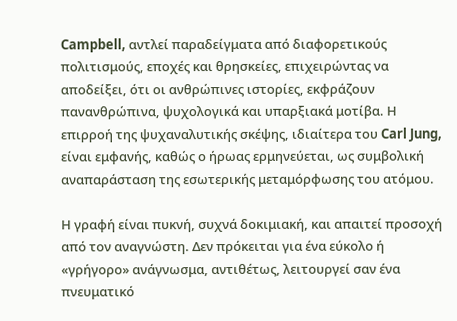Campbell, αντλεί παραδείγματα από διαφορετικούς πολιτισμούς, εποχές και θρησκείες, επιχειρώντας να αποδείξει, ότι οι ανθρώπινες ιστορίες, εκφράζουν πανανθρώπινα, ψυχολογικά και υπαρξιακά μοτίβα. Η επιρροή της ψυχαναλυτικής σκέψης, ιδιαίτερα του Carl Jung, είναι εμφανής, καθώς ο ήρωας ερμηνεύεται, ως συμβολική αναπαράσταση της εσωτερικής μεταμόρφωσης του ατόμου.

Η γραφή είναι πυκνή, συχνά δοκιμιακή, και απαιτεί προσοχή από τον αναγνώστη. Δεν πρόκειται για ένα εύκολο ή «γρήγορο» ανάγνωσμα, αντιθέτως, λειτουργεί σαν ένα πνευματικό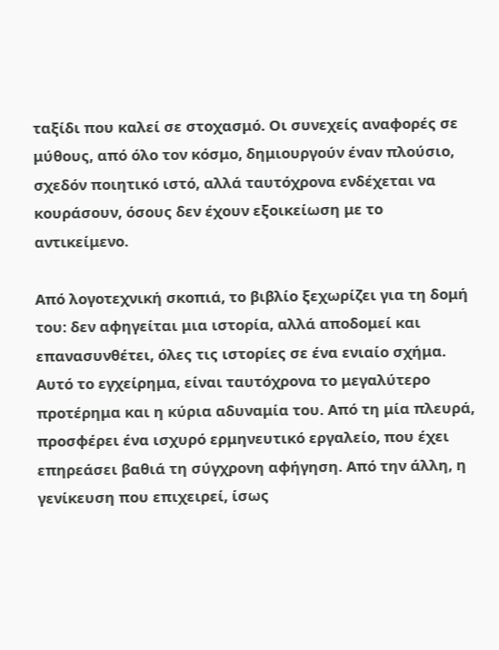ταξίδι που καλεί σε στοχασμό. Οι συνεχείς αναφορές σε μύθους, από όλο τον κόσμο, δημιουργούν έναν πλούσιο, σχεδόν ποιητικό ιστό, αλλά ταυτόχρονα ενδέχεται να κουράσουν, όσους δεν έχουν εξοικείωση με το αντικείμενο.

Από λογοτεχνική σκοπιά, το βιβλίο ξεχωρίζει για τη δομή του: δεν αφηγείται μια ιστορία, αλλά αποδομεί και επανασυνθέτει, όλες τις ιστορίες σε ένα ενιαίο σχήμα. Αυτό το εγχείρημα, είναι ταυτόχρονα το μεγαλύτερο προτέρημα και η κύρια αδυναμία του. Από τη μία πλευρά, προσφέρει ένα ισχυρό ερμηνευτικό εργαλείο, που έχει επηρεάσει βαθιά τη σύγχρονη αφήγηση. Από την άλλη, η γενίκευση που επιχειρεί, ίσως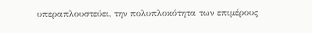υπεραπλουστεύει, την πολυπλοκότητα των επιμέρους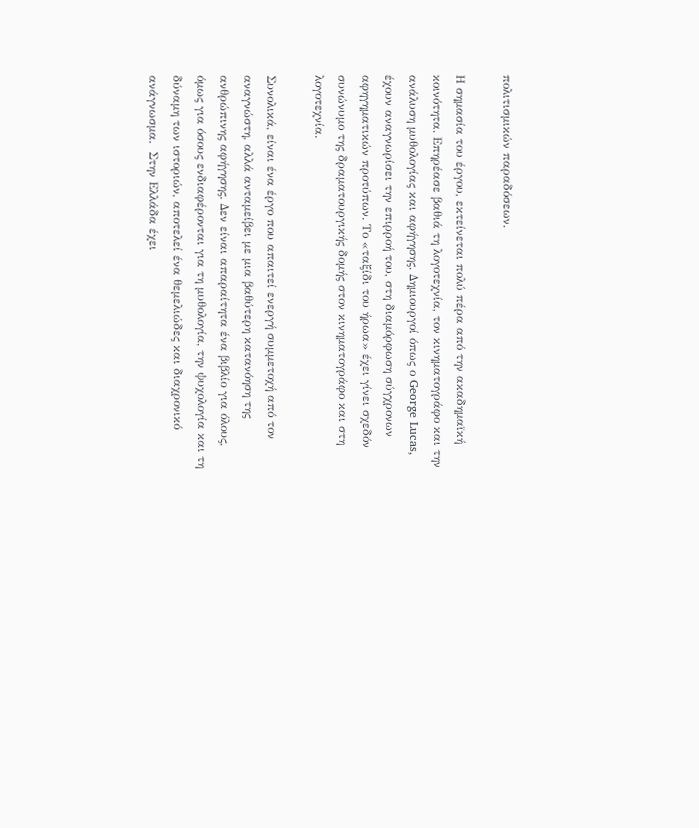πολιτισμικών παραδόσεων.

Η σημασία του έργου, εκτείνεται πολύ πέρα από την ακαδημαϊκή κοινότητα. Επηρέασε βαθιά τη λογοτεχνία, τον κινηματογράφο και την ανάλυση μυθολογίας και αφήγησης. Δημιουργοί όπως ο George Lucas, έχουν αναγνωρίσει την επιρροή του, στη διαμόρφωση σύγχρονων αφηγηματικών προτύπων. Το «ταξίδι του ήρωα» έχει γίνει σχεδόν συνώνυμο της δραματουργικής δομής στον κινηματογράφο και στη λογοτεχνία.

Συνολικά, είναι ένα έργο που απαιτεί ενεργή συμμετοχή από τον αναγνώστη, αλλά ανταμείβει με μια βαθύτερη κατανόηση της ανθρώπινης αφήγησης. Δεν είναι απαραίτητα ένα βιβλίο για όλους, όμως για όσους ενδιαφέρονται για τη μυθολογία, την ψυχολογία και τη δύναμη των ιστοριών, αποτελεί ένα θεμελιώδες και διαχρονικό ανάγνωσμα.  Στην Ελλάδα έχει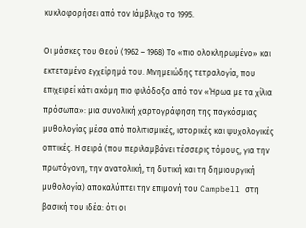κυκλοφορήσει από τον Ιάμβλιχο το 1995.

Οι μάσκες του Θεού (1962 – 1968) Το «πιο ολοκληρωμένο» και εκτεταμένο εγχείρημά του. Μνημειώδης τετραλογία, που επιχειρεί κάτι ακόμη πιο φιλόδοξο από τον «Ήρωα με τα χίλια πρόσωπα»: μια συνολική χαρτογράφηση της παγκόσμιας μυθολογίας μέσα από πολιτισμικές, ιστορικές και ψυχολογικές οπτικές. Η σειρά (που περιλαμβάνει τέσσερις τόμους, για την πρωτόγονη, την ανατολική, τη δυτική και τη δημιουργική μυθολογία) αποκαλύπτει την επιμονή του Campbell στη βασική του ιδέα: ότι οι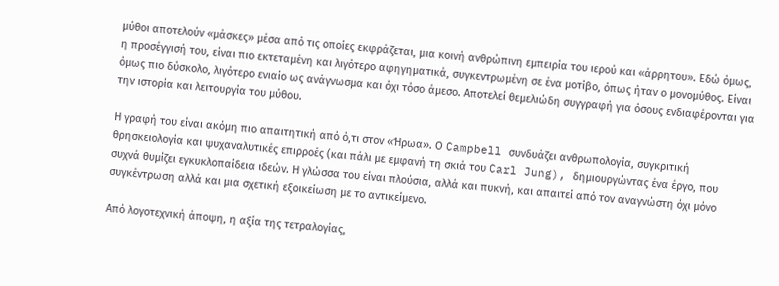μύθοι αποτελούν «μάσκες» μέσα από τις οποίες εκφράζεται, μια κοινή ανθρώπινη εμπειρία του ιερού και «άρρητου». Εδώ όμως, η προσέγγισή του, είναι πιο εκτεταμένη και λιγότερο αφηγηματικά, συγκεντρωμένη σε ένα μοτίβο, όπως ήταν ο μονομύθος. Είναι όμως πιο δύσκολο, λιγότερο ενιαίο ως ανάγνωσμα και όχι τόσο άμεσο. Αποτελεί θεμελιώδη συγγραφή για όσους ενδιαφέρονται για την ιστορία και λειτουργία του μύθου.

Η γραφή του είναι ακόμη πιο απαιτητική από ό,τι στον «Ήρωα». Ο Campbell συνδυάζει ανθρωπολογία, συγκριτική θρησκειολογία και ψυχαναλυτικές επιρροές (και πάλι με εμφανή τη σκιά του Carl Jung), δημιουργώντας ένα έργο, που συχνά θυμίζει εγκυκλοπαίδεια ιδεών. Η γλώσσα του είναι πλούσια, αλλά και πυκνή, και απαιτεί από τον αναγνώστη όχι μόνο συγκέντρωση αλλά και μια σχετική εξοικείωση με το αντικείμενο.

Από λογοτεχνική άποψη, η αξία της τετραλογίας,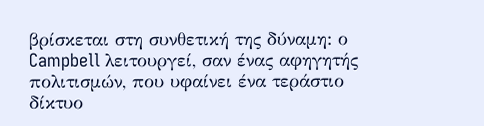βρίσκεται στη συνθετική της δύναμη: ο Campbell λειτουργεί, σαν ένας αφηγητής πολιτισμών, που υφαίνει ένα τεράστιο δίκτυο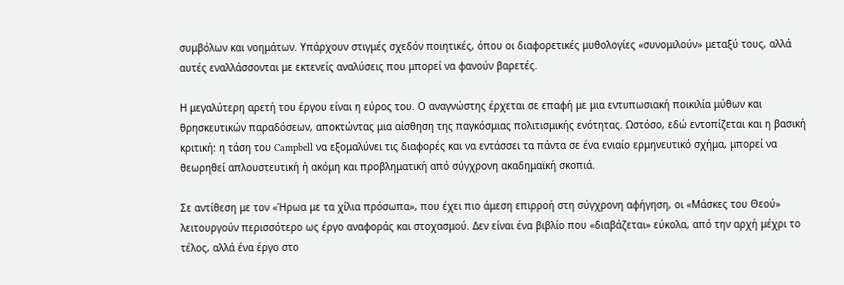συμβόλων και νοημάτων. Υπάρχουν στιγμές σχεδόν ποιητικές, όπου οι διαφορετικές μυθολογίες «συνομιλούν» μεταξύ τους, αλλά αυτές εναλλάσσονται με εκτενείς αναλύσεις που μπορεί να φανούν βαρετές.

Η μεγαλύτερη αρετή του έργου είναι η εύρος του. Ο αναγνώστης έρχεται σε επαφή με μια εντυπωσιακή ποικιλία μύθων και θρησκευτικών παραδόσεων, αποκτώντας μια αίσθηση της παγκόσμιας πολιτισμικής ενότητας. Ωστόσο, εδώ εντοπίζεται και η βασική κριτική: η τάση του Campbell να εξομαλύνει τις διαφορές και να εντάσσει τα πάντα σε ένα ενιαίο ερμηνευτικό σχήμα, μπορεί να θεωρηθεί απλουστευτική ή ακόμη και προβληματική από σύγχρονη ακαδημαϊκή σκοπιά.

Σε αντίθεση με τον «Ήρωα με τα χίλια πρόσωπα», που έχει πιο άμεση επιρροή στη σύγχρονη αφήγηση, οι «Μάσκες του Θεού» λειτουργούν περισσότερο ως έργο αναφοράς και στοχασμού. Δεν είναι ένα βιβλίο που «διαβάζεται» εύκολα, από την αρχή μέχρι το τέλος, αλλά ένα έργο στο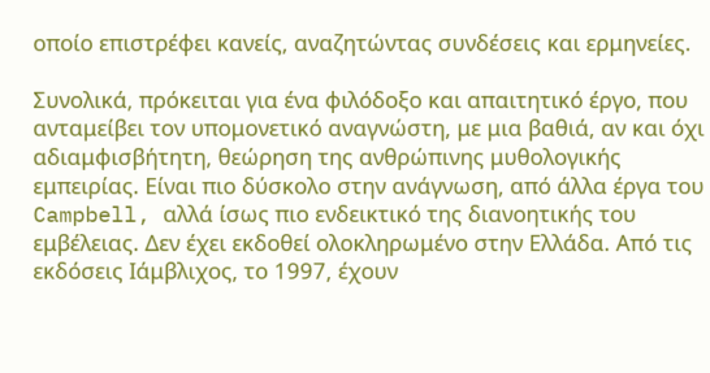οποίο επιστρέφει κανείς, αναζητώντας συνδέσεις και ερμηνείες.

Συνολικά, πρόκειται για ένα φιλόδοξο και απαιτητικό έργο, που ανταμείβει τον υπομονετικό αναγνώστη, με μια βαθιά, αν και όχι αδιαμφισβήτητη, θεώρηση της ανθρώπινης μυθολογικής εμπειρίας. Είναι πιο δύσκολο στην ανάγνωση, από άλλα έργα του Campbell, αλλά ίσως πιο ενδεικτικό της διανοητικής του εμβέλειας. Δεν έχει εκδοθεί ολοκληρωμένο στην Ελλάδα. Από τις εκδόσεις Ιάμβλιχος, το 1997, έχουν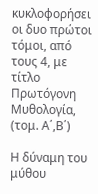κυκλοφορήσει οι δυο πρώτοι τόμοι, από τους 4, με τίτλο Πρωτόγονη Μυθολογία, (τομ. Α΄,Β΄)

Η δύναμη του μύθου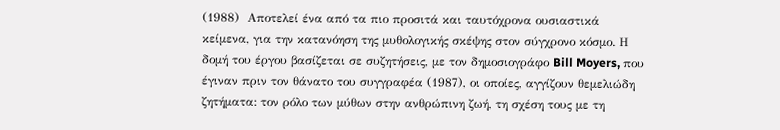(1988)  Αποτελεί ένα από τα πιο προσιτά και ταυτόχρονα ουσιαστικά κείμενα, για την κατανόηση της μυθολογικής σκέψης στον σύγχρονο κόσμο. Η δομή του έργου βασίζεται σε συζητήσεις, με τον δημοσιογράφο Bill Moyers, που έγιναν πριν τον θάνατο του συγγραφέα (1987), οι οποίες, αγγίζουν θεμελιώδη ζητήματα: τον ρόλο των μύθων στην ανθρώπινη ζωή, τη σχέση τους με τη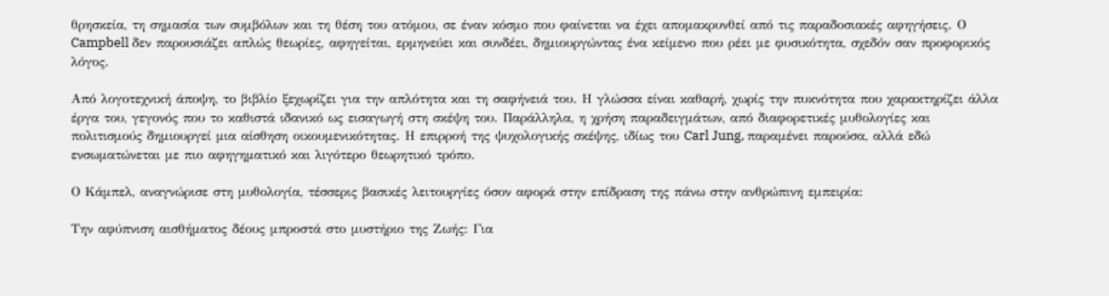θρησκεία, τη σημασία των συμβόλων και τη θέση του ατόμου, σε έναν κόσμο που φαίνεται να έχει απομακρυνθεί από τις παραδοσιακές αφηγήσεις. Ο Campbell δεν παρουσιάζει απλώς θεωρίες, αφηγείται, ερμηνεύει και συνδέει, δημιουργώντας ένα κείμενο που ρέει με φυσικότητα, σχεδόν σαν προφορικός λόγος.

Από λογοτεχνική άποψη, το βιβλίο ξεχωρίζει για την απλότητα και τη σαφήνειά του. Η γλώσσα είναι καθαρή, χωρίς την πυκνότητα που χαρακτηρίζει άλλα έργα του, γεγονός που το καθιστά ιδανικό ως εισαγωγή στη σκέψη του. Παράλληλα, η χρήση παραδειγμάτων, από διαφορετικές μυθολογίες και πολιτισμούς δημιουργεί μια αίσθηση οικουμενικότητας. Η επιρροή της ψυχολογικής σκέψης, ιδίως του Carl Jung, παραμένει παρούσα, αλλά εδώ ενσωματώνεται με πιο αφηγηματικό και λιγότερο θεωρητικό τρόπο.

Ο Κάμπελ, αναγνώρισε στη μυθολογία, τέσσερις βασικές λειτουργίες όσον αφορά στην επίδραση της πάνω στην ανθρώπινη εμπειρία:

Την αφύπνιση αισθήματος δέους μπροστά στο μυστήριο της Ζωής: Για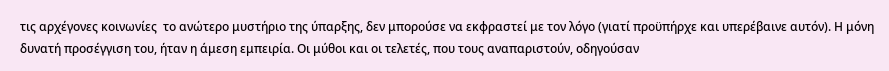τις αρχέγονες κοινωνίες  το ανώτερο μυστήριο της ύπαρξης, δεν μπορούσε να εκφραστεί με τον λόγο (γιατί προϋπήρχε και υπερέβαινε αυτόν). Η μόνη δυνατή προσέγγιση του, ήταν η άμεση εμπειρία. Οι μύθοι και οι τελετές, που τους αναπαριστούν, οδηγούσαν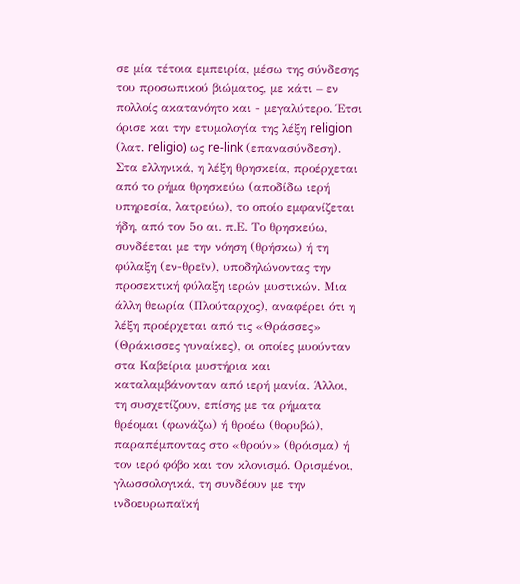σε μία τέτοια εμπειρία, μέσω της σύνδεσης του προσωπικού βιώματος, με κάτι – εν πολλοίς ακατανόητο και - μεγαλύτερο. Έτσι όρισε και την ετυμολογία της λέξη religion (λατ. religio) ως re-link (επανασύνδεση). Στα ελληνικά, η λέξη θρησκεία, προέρχεται από το ρήμα θρησκεύω (αποδίδω ιερή υπηρεσία, λατρεύω), το οποίο εμφανίζεται ήδη, από τον 5ο αι. π.Ε. Το θρησκεύω, συνδέεται με την νόηση (θρήσκω) ή τη φύλαξη (εν-θρεῖν), υποδηλώνοντας την προσεκτική φύλαξη ιερών μυστικών. Μια άλλη θεωρία (Πλούταρχος), αναφέρει ότι η λέξη προέρχεται από τις «Θράσσες» (Θράκισσες γυναίκες), οι οποίες μυούνταν στα Καβείρια μυστήρια και καταλαμβάνονταν από ιερή μανία. Άλλοι, τη συσχετίζουν, επίσης με τα ρήματα θρέομαι (φωνάζω) ή θροέω (θορυβώ), παραπέμποντας στο «θρούν» (θρόισμα) ή τον ιερό φόβο και τον κλονισμό. Ορισμένοι, γλωσσολογικά, τη συνδέουν με την ινδοευρωπαϊκή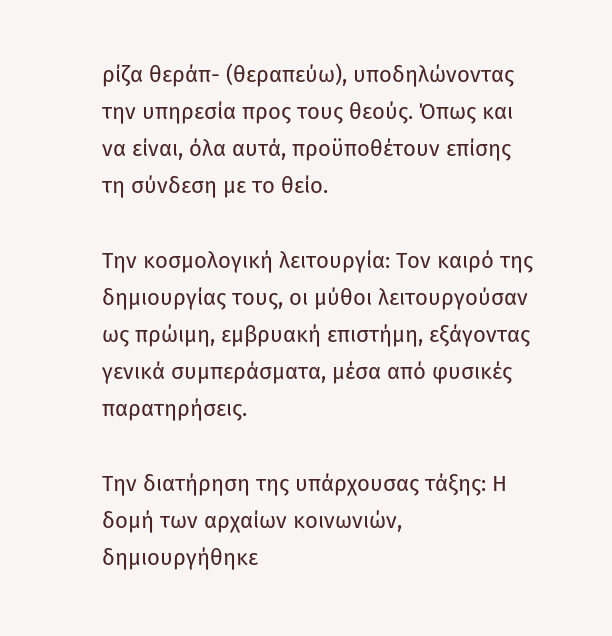ρίζα θεράπ- (θεραπεύω), υποδηλώνοντας την υπηρεσία προς τους θεούς. Όπως και να είναι, όλα αυτά, προϋποθέτουν επίσης τη σύνδεση με το θείο.

Την κοσμολογική λειτουργία: Τον καιρό της δημιουργίας τους, οι μύθοι λειτουργούσαν ως πρώιμη, εμβρυακή επιστήμη, εξάγοντας γενικά συμπεράσματα, μέσα από φυσικές παρατηρήσεις.

Την διατήρηση της υπάρχουσας τάξης: Η δομή των αρχαίων κοινωνιών, δημιουργήθηκε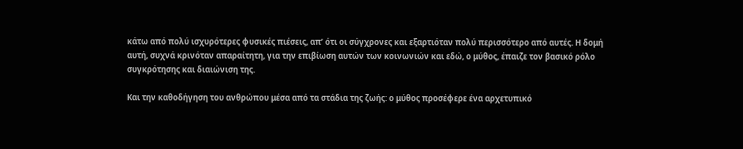κάτω από πολύ ισχυρότερες φυσικές πιέσεις, απ’ ότι οι σύγχρονες και εξαρτιόταν πολύ περισσότερο από αυτές. Η δομή αυτή, συχνά κρινόταν απαραίτητη, για την επιβίωση αυτών των κοινωνιών και εδώ, ο μύθος, έπαιζε τον βασικό ρόλο συγκρότησης και διαιώνιση της.

Και την καθοδήγηση του ανθρώπου μέσα από τα στάδια της ζωής: ο μύθος προσέφερε ένα αρχετυπικό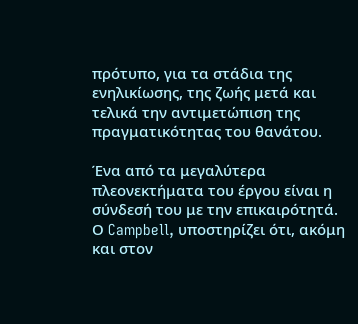πρότυπο, για τα στάδια της ενηλικίωσης, της ζωής μετά και τελικά την αντιμετώπιση της πραγματικότητας του θανάτου.

Ένα από τα μεγαλύτερα πλεονεκτήματα του έργου είναι η σύνδεσή του με την επικαιρότητά. Ο Campbell, υποστηρίζει ότι, ακόμη και στον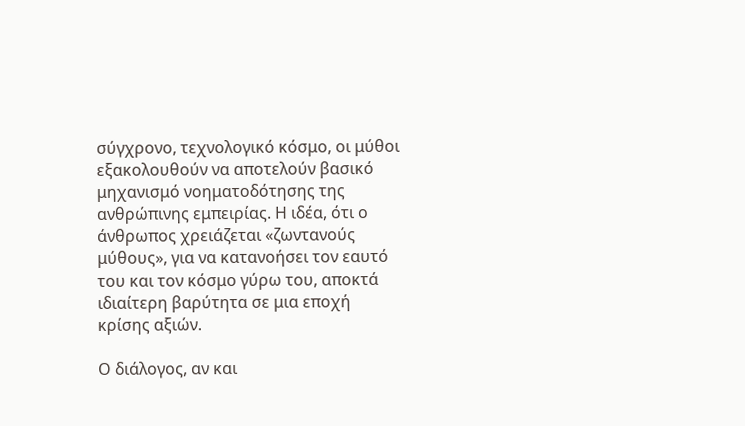σύγχρονο, τεχνολογικό κόσμο, οι μύθοι εξακολουθούν να αποτελούν βασικό μηχανισμό νοηματοδότησης της ανθρώπινης εμπειρίας. Η ιδέα, ότι ο άνθρωπος χρειάζεται «ζωντανούς μύθους», για να κατανοήσει τον εαυτό του και τον κόσμο γύρω του, αποκτά ιδιαίτερη βαρύτητα σε μια εποχή κρίσης αξιών.

Ο διάλογος, αν και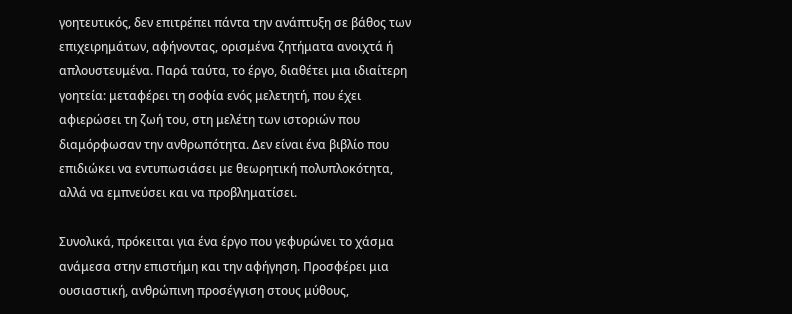γοητευτικός, δεν επιτρέπει πάντα την ανάπτυξη σε βάθος των επιχειρημάτων, αφήνοντας, ορισμένα ζητήματα ανοιχτά ή απλουστευμένα. Παρά ταύτα, το έργο, διαθέτει μια ιδιαίτερη γοητεία: μεταφέρει τη σοφία ενός μελετητή, που έχει αφιερώσει τη ζωή του, στη μελέτη των ιστοριών που διαμόρφωσαν την ανθρωπότητα. Δεν είναι ένα βιβλίο που επιδιώκει να εντυπωσιάσει με θεωρητική πολυπλοκότητα, αλλά να εμπνεύσει και να προβληματίσει.

Συνολικά, πρόκειται για ένα έργο που γεφυρώνει το χάσμα ανάμεσα στην επιστήμη και την αφήγηση. Προσφέρει μια ουσιαστική, ανθρώπινη προσέγγιση στους μύθους,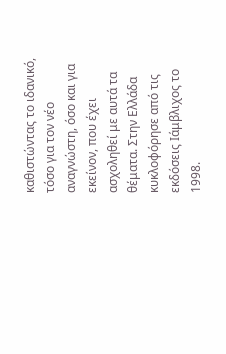καθιστώντας το ιδανικό, τόσο για τον νέο αναγνώστη, όσο και για εκείνον, που έχει ασχοληθεί με αυτά τα θέματα. Στην Ελλάδα κυκλοφόρησε από τις εκδόσεις Ιάμβλιχος το 1998.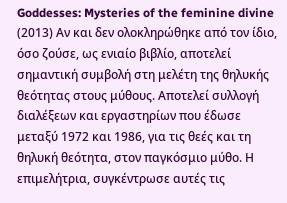Goddesses: Mysteries of the feminine divine (2013) Αν και δεν ολοκληρώθηκε από τον ίδιο, όσο ζούσε, ως ενιαίο βιβλίο, αποτελεί σημαντική συμβολή στη μελέτη της θηλυκής θεότητας στους μύθους. Αποτελεί συλλογή διαλέξεων και εργαστηρίων που έδωσε μεταξύ 1972 και 1986, για τις θεές και τη θηλυκή θεότητα, στον παγκόσμιο μύθο. Η επιμελήτρια, συγκέντρωσε αυτές τις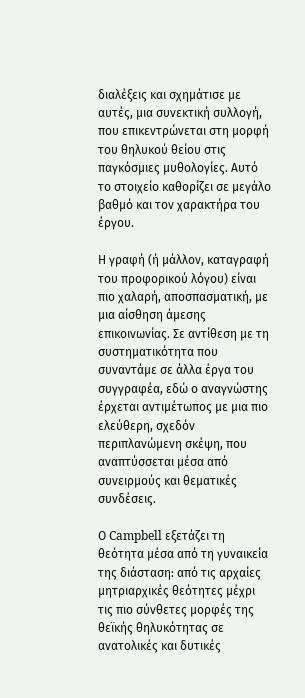διαλέξεις και σχημάτισε με αυτές, μια συνεκτική συλλογή, που επικεντρώνεται στη μορφή του θηλυκού θείου στις παγκόσμιες μυθολογίες. Αυτό το στοιχείο καθορίζει σε μεγάλο βαθμό και τον χαρακτήρα του έργου.

Η γραφή (ή μάλλον, καταγραφή του προφορικού λόγου) είναι πιο χαλαρή, αποσπασματική, με μια αίσθηση άμεσης επικοινωνίας. Σε αντίθεση με τη συστηματικότητα που συναντάμε σε άλλα έργα του συγγραφέα, εδώ ο αναγνώστης έρχεται αντιμέτωπος με μια πιο ελεύθερη, σχεδόν περιπλανώμενη σκέψη, που αναπτύσσεται μέσα από συνειρμούς και θεματικές συνδέσεις.

Ο Campbell εξετάζει τη θεότητα μέσα από τη γυναικεία της διάσταση: από τις αρχαίες μητριαρχικές θεότητες μέχρι τις πιο σύνθετες μορφές της θεϊκής θηλυκότητας σε ανατολικές και δυτικές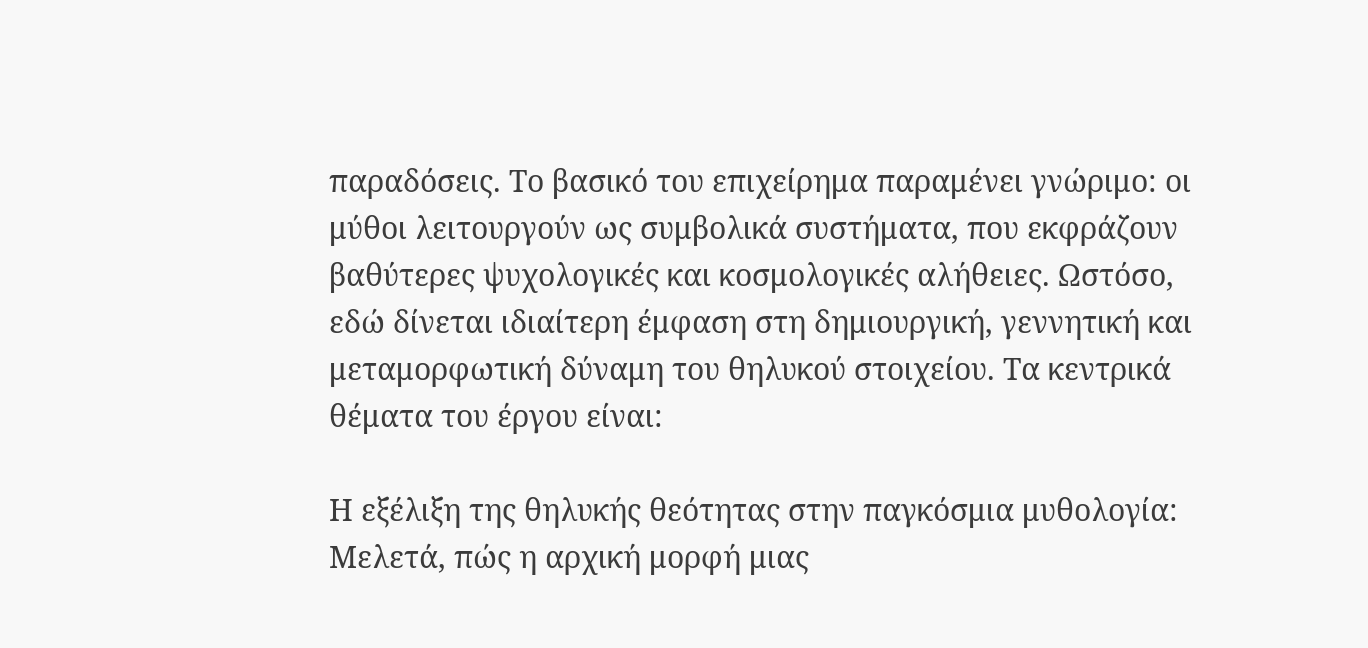παραδόσεις. Το βασικό του επιχείρημα παραμένει γνώριμο: οι μύθοι λειτουργούν ως συμβολικά συστήματα, που εκφράζουν βαθύτερες ψυχολογικές και κοσμολογικές αλήθειες. Ωστόσο, εδώ δίνεται ιδιαίτερη έμφαση στη δημιουργική, γεννητική και μεταμορφωτική δύναμη του θηλυκού στοιχείου. Τα κεντρικά θέματα του έργου είναι:

Η εξέλιξη της θηλυκής θεότητας στην παγκόσμια μυθολογία: Μελετά, πώς η αρχική μορφή μιας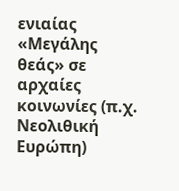ενιαίας «Μεγάλης θεάς» σε αρχαίες κοινωνίες (π.χ. Νεολιθική Ευρώπη)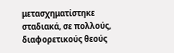μετασχηματίστηκε σταδιακά, σε πολλούς, διαφορετικούς θεούς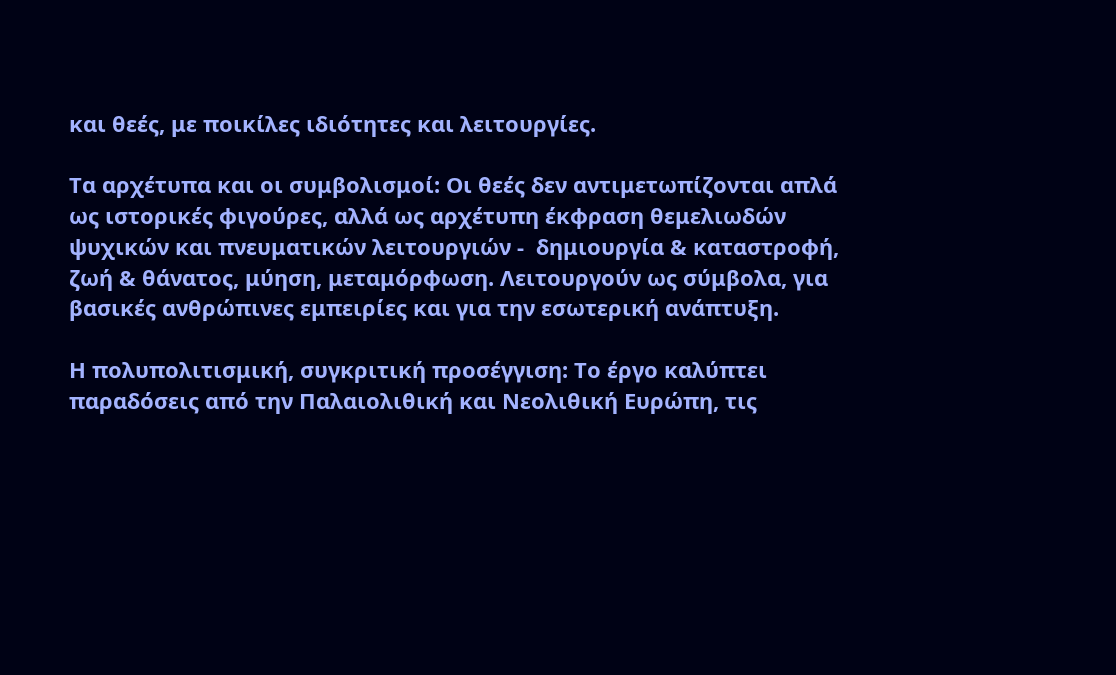και θεές, με ποικίλες ιδιότητες και λειτουργίες.

Τα αρχέτυπα και οι συμβολισμοί: Οι θεές δεν αντιμετωπίζονται απλά ως ιστορικές φιγούρες, αλλά ως αρχέτυπη έκφραση θεμελιωδών ψυχικών και πνευματικών λειτουργιών -  δημιουργία & καταστροφή, ζωή & θάνατος, μύηση, μεταμόρφωση. Λειτουργούν ως σύμβολα, για βασικές ανθρώπινες εμπειρίες και για την εσωτερική ανάπτυξη.

Η πολυπολιτισμική, συγκριτική προσέγγιση: Το έργο καλύπτει παραδόσεις από την Παλαιολιθική και Νεολιθική Ευρώπη, τις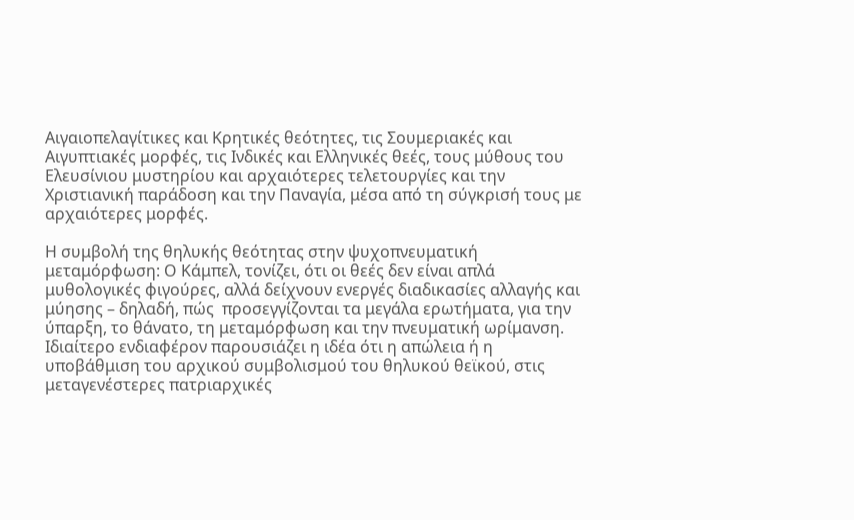Αιγαιοπελαγίτικες και Κρητικές θεότητες, τις Σουμεριακές και Αιγυπτιακές μορφές, τις Ινδικές και Ελληνικές θεές, τους μύθους του Ελευσίνιου μυστηρίου και αρχαιότερες τελετουργίες και την Χριστιανική παράδοση και την Παναγία, μέσα από τη σύγκρισή τους με αρχαιότερες μορφές.

Η συμβολή της θηλυκής θεότητας στην ψυχοπνευματική μεταμόρφωση: Ο Κάμπελ, τονίζει, ότι οι θεές δεν είναι απλά μυθολογικές φιγούρες, αλλά δείχνουν ενεργές διαδικασίες αλλαγής και μύησης – δηλαδή, πώς  προσεγγίζονται τα μεγάλα ερωτήματα, για την ύπαρξη, το θάνατο, τη μεταμόρφωση και την πνευματική ωρίμανση. Ιδιαίτερο ενδιαφέρον παρουσιάζει η ιδέα ότι η απώλεια ή η υποβάθμιση του αρχικού συμβολισμού του θηλυκού θεϊκού, στις μεταγενέστερες πατριαρχικές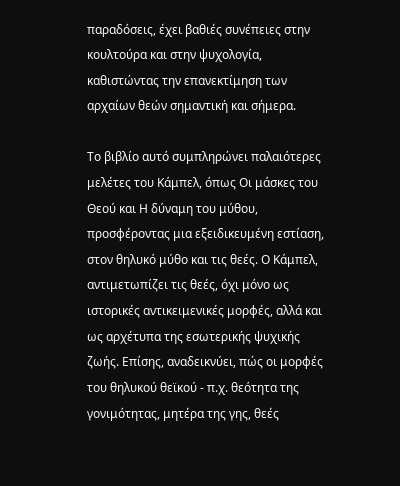παραδόσεις, έχει βαθιές συνέπειες στην κουλτούρα και στην ψυχολογία, καθιστώντας την επανεκτίμηση των αρχαίων θεών σημαντική και σήμερα.

Το βιβλίο αυτό συμπληρώνει παλαιότερες μελέτες του Κάμπελ, όπως Οι μάσκες του Θεού και Η δύναμη του μύθου, προσφέροντας μια εξειδικευμένη εστίαση, στον θηλυκό μύθο και τις θεές. Ο Κάμπελ, αντιμετωπίζει τις θεές, όχι μόνο ως ιστορικές αντικειμενικές μορφές, αλλά και ως αρχέτυπα της εσωτερικής ψυχικής ζωής. Επίσης, αναδεικνύει, πώς οι μορφές του θηλυκού θεϊκού - π.χ. θεότητα της γονιμότητας, μητέρα της γης, θεές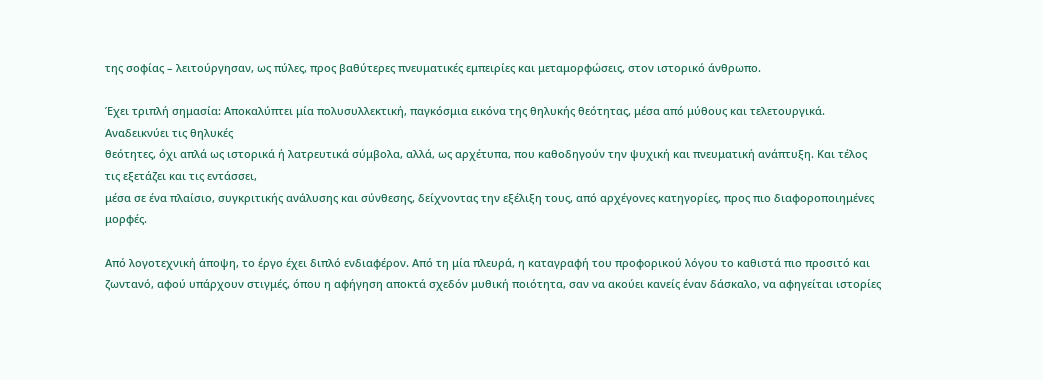της σοφίας – λειτούργησαν, ως πύλες, προς βαθύτερες πνευματικές εμπειρίες και μεταμορφώσεις, στον ιστορικό άνθρωπο.

Έχει τριπλή σημασία: Αποκαλύπτει μία πολυσυλλεκτική, παγκόσμια εικόνα της θηλυκής θεότητας, μέσα από μύθους και τελετουργικά. Αναδεικνύει τις θηλυκές
θεότητες, όχι απλά ως ιστορικά ή λατρευτικά σύμβολα, αλλά, ως αρχέτυπα, που καθοδηγούν την ψυχική και πνευματική ανάπτυξη. Και τέλος τις εξετάζει και τις εντάσσει,
μέσα σε ένα πλαίσιο, συγκριτικής ανάλυσης και σύνθεσης, δείχνοντας την εξέλιξη τους, από αρχέγονες κατηγορίες, προς πιο διαφοροποιημένες μορφές.

Από λογοτεχνική άποψη, το έργο έχει διπλό ενδιαφέρον. Από τη μία πλευρά, η καταγραφή του προφορικού λόγου το καθιστά πιο προσιτό και ζωντανό, αφού υπάρχουν στιγμές, όπου η αφήγηση αποκτά σχεδόν μυθική ποιότητα, σαν να ακούει κανείς έναν δάσκαλο, να αφηγείται ιστορίες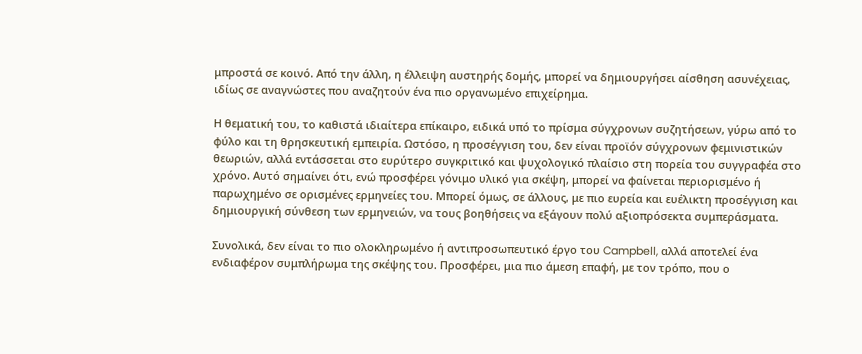μπροστά σε κοινό. Από την άλλη, η έλλειψη αυστηρής δομής, μπορεί να δημιουργήσει αίσθηση ασυνέχειας, ιδίως σε αναγνώστες που αναζητούν ένα πιο οργανωμένο επιχείρημα.

Η θεματική του, το καθιστά ιδιαίτερα επίκαιρο, ειδικά υπό το πρίσμα σύγχρονων συζητήσεων, γύρω από το φύλο και τη θρησκευτική εμπειρία. Ωστόσο, η προσέγγιση του, δεν είναι προϊόν σύγχρονων φεμινιστικών θεωριών, αλλά εντάσσεται στο ευρύτερο συγκριτικό και ψυχολογικό πλαίσιο στη πορεία του συγγραφέα στο χρόνο. Αυτό σημαίνει ότι, ενώ προσφέρει γόνιμο υλικό για σκέψη, μπορεί να φαίνεται περιορισμένο ή παρωχημένο σε ορισμένες ερμηνείες του. Μπορεί όμως, σε άλλους, με πιο ευρεία και ευέλικτη προσέγγιση και δημιουργική σύνθεση των ερμηνειών, να τους βοηθήσεις να εξάγουν πολύ αξιοπρόσεκτα συμπεράσματα.

Συνολικά, δεν είναι το πιο ολοκληρωμένο ή αντιπροσωπευτικό έργο του Campbell, αλλά αποτελεί ένα ενδιαφέρον συμπλήρωμα της σκέψης του. Προσφέρει, μια πιο άμεση επαφή, με τον τρόπο, που ο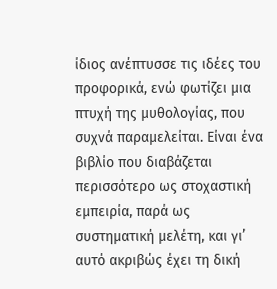ίδιος ανέπτυσσε τις ιδέες του προφορικά, ενώ φωτίζει μια πτυχή της μυθολογίας, που συχνά παραμελείται. Είναι ένα βιβλίο που διαβάζεται περισσότερο ως στοχαστική εμπειρία, παρά ως συστηματική μελέτη, και γι’ αυτό ακριβώς έχει τη δική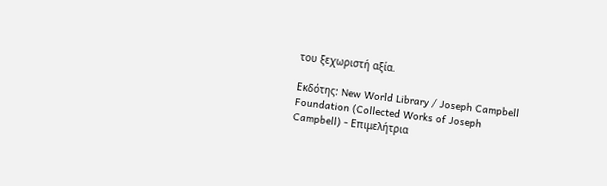του ξεχωριστή αξία.

Εκδότης: New World Library / Joseph Campbell Foundation (Collected Works of Joseph Campbell) - Επιμελήτρια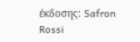έκδοσης: Safron Rossi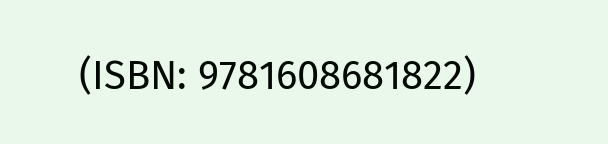(ISBN: 9781608681822)